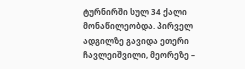ტურნირში სულ 34 ქალი მონაწილეობდა. პირველ ადგილზე გავიდა ეთერი ჩავლეიშვილი, მეორეზე –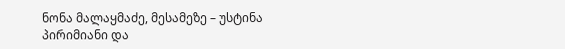ნონა მალაყმაძე, მესამეზე – უსტინა პირიმიანი და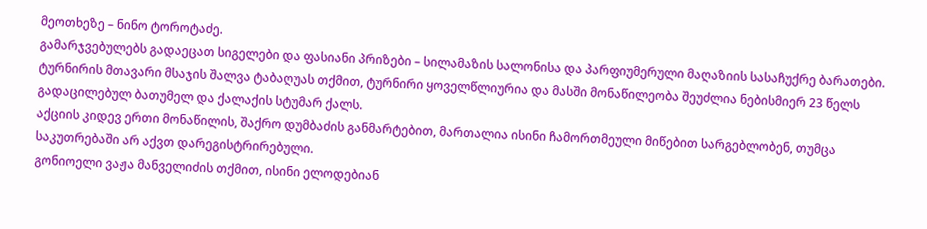მეოთხეზე – ნინო ტოროტაძე.
გამარჯვებულებს გადაეცათ სიგელები და ფასიანი პრიზები – სილამაზის სალონისა და პარფიუმერული მაღაზიის სასაჩუქრე ბარათები. ტურნირის მთავარი მსაჯის შალვა ტაბაღუას თქმით, ტურნირი ყოველწლიურია და მასში მონაწილეობა შეუძლია ნებისმიერ 23 წელს გადაცილებულ ბათუმელ და ქალაქის სტუმარ ქალს.
აქციის კიდევ ერთი მონაწილის, შაქრო დუმბაძის განმარტებით, მართალია ისინი ჩამორთმეული მიწებით სარგებლობენ, თუმცა საკუთრებაში არ აქვთ დარეგისტრირებული.
გონიოელი ვაჟა მანველიძის თქმით, ისინი ელოდებიან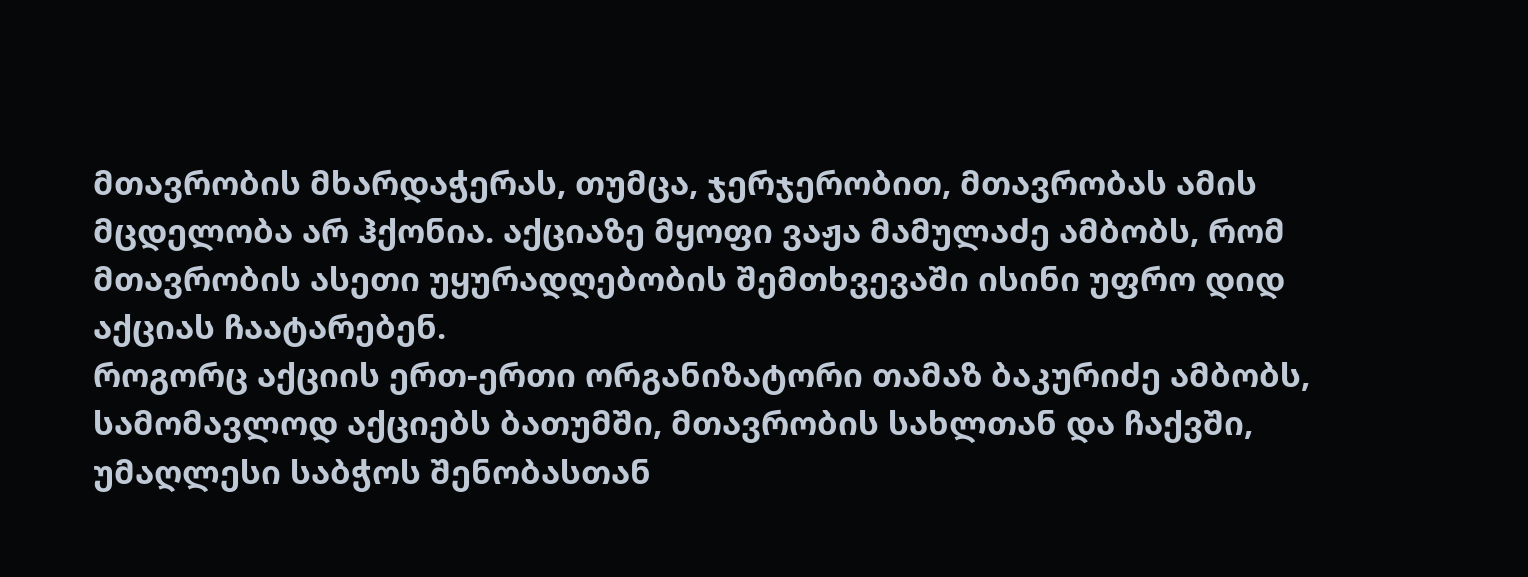მთავრობის მხარდაჭერას, თუმცა, ჯერჯერობით, მთავრობას ამის მცდელობა არ ჰქონია. აქციაზე მყოფი ვაჟა მამულაძე ამბობს, რომ მთავრობის ასეთი უყურადღებობის შემთხვევაში ისინი უფრო დიდ აქციას ჩაატარებენ.
როგორც აქციის ერთ-ერთი ორგანიზატორი თამაზ ბაკურიძე ამბობს, სამომავლოდ აქციებს ბათუმში, მთავრობის სახლთან და ჩაქვში, უმაღლესი საბჭოს შენობასთან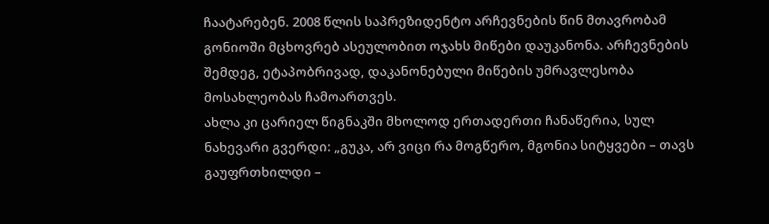ჩაატარებენ. 2008 წლის საპრეზიდენტო არჩევნების წინ მთავრობამ გონიოში მცხოვრებ ასეულობით ოჯახს მიწები დაუკანონა. არჩევნების შემდეგ, ეტაპობრივად, დაკანონებული მიწების უმრავლესობა მოსახლეობას ჩამოართვეს.
ახლა კი ცარიელ წიგნაკში მხოლოდ ერთადერთი ჩანაწერია, სულ ნახევარი გვერდი: „გუკა, არ ვიცი რა მოგწერო, მგონია სიტყვები – თავს გაუფრთხილდი –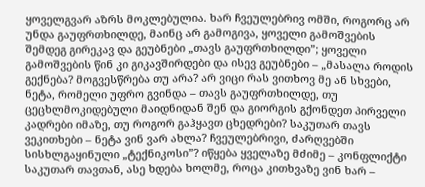ყოველგვარ აზრს მოკლებულია. ხარ ჩვეულებრივ ომში, როგორც არ უნდა გაუფრთხილდე, მაინც არ გამოგივა, ყოველი გამოშვების შემდეგ გირეკავ და გეუბნები „თავს გაუფრთხილდი”; ყოველი გამოშვების წინ კი გიკავშირდები და ისევ გეუბნები – „მასალა როდის გექნება? მოგვესწრება თუ არა? არ ვიცი რას ვითხოვ მე ან სხვები, ნეტა, რომელი უფრო გვინდა – თავს გაუფრთხილდე, თუ ცეცხლმოკიდებული მაიდნიდან შენ და გიორგის გქონდეთ პირველი კადრები იმაზე, თუ როგორ გაჰყავთ ცხედრები? საკუთარ თავს ვეკითხები – ნეტა ვინ ვარ ახლა? ჩვეულებრივი, ძარღვებში სისხლგაყინული „ტექნიკოსი”? იწყება ყველაზე მძიმე – კონფლიქტი საკუთარ თავთან, ასე ხდება ხოლმე, როცა კითხვაზე ვინ ხარ –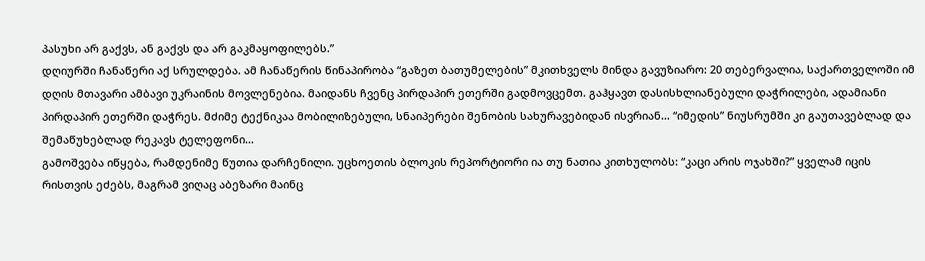პასუხი არ გაქვს, ან გაქვს და არ გაკმაყოფილებს.”
დღიურში ჩანაწერი აქ სრულდება. ამ ჩანაწერის წინაპირობა “გაზეთ ბათუმელების” მკითხველს მინდა გავუზიარო: 20 თებერვალია, საქართველოში იმ დღის მთავარი ამბავი უკრაინის მოვლენებია. მაიდანს ჩვენც პირდაპირ ეთერში გადმოვცემთ. გაჰყავთ დასისხლიანებული დაჭრილები, ადამიანი პირდაპირ ეთერში დაჭრეს. მძიმე ტექნიკაა მობილიზებული, სნაიპერები შენობის სახურავებიდან ისვრიან… “იმედის” ნიუსრუმში კი გაუთავებლად და შემაწუხებლად რეკავს ტელეფონი…
გამოშვება იწყება, რამდენიმე წუთია დარჩენილი. უცხოეთის ბლოკის რეპორტიორი ია თუ ნათია კითხულობს: “კაცი არის ოჯახში?” ყველამ იცის რისთვის ეძებს, მაგრამ ვიღაც აბეზარი მაინც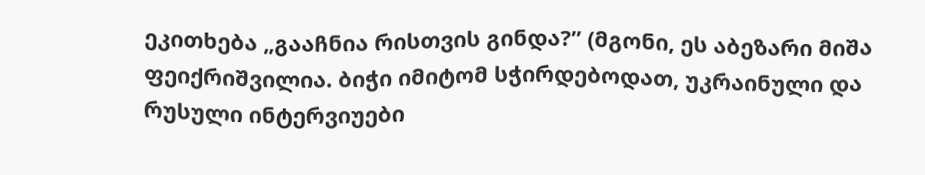ეკითხება „გააჩნია რისთვის გინდა?” (მგონი, ეს აბეზარი მიშა ფეიქრიშვილია. ბიჭი იმიტომ სჭირდებოდათ, უკრაინული და რუსული ინტერვიუები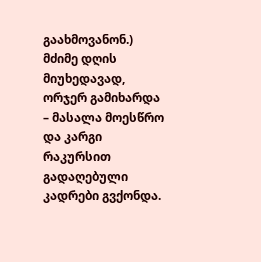გაახმოვანონ.) მძიმე დღის მიუხედავად, ორჯერ გამიხარდა – მასალა მოესწრო და კარგი რაკურსით გადაღებული კადრები გვქონდა.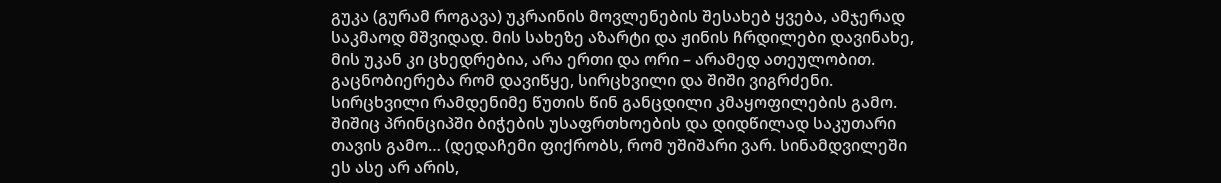გუკა (გურამ როგავა) უკრაინის მოვლენების შესახებ ყვება, ამჯერად საკმაოდ მშვიდად. მის სახეზე აზარტი და ჟინის ჩრდილები დავინახე, მის უკან კი ცხედრებია, არა ერთი და ორი – არამედ ათეულობით.
გაცნობიერება რომ დავიწყე, სირცხვილი და შიში ვიგრძენი. სირცხვილი რამდენიმე წუთის წინ განცდილი კმაყოფილების გამო. შიშიც პრინციპში ბიჭების უსაფრთხოების და დიდწილად საკუთარი თავის გამო… (დედაჩემი ფიქრობს, რომ უშიშარი ვარ. სინამდვილეში ეს ასე არ არის,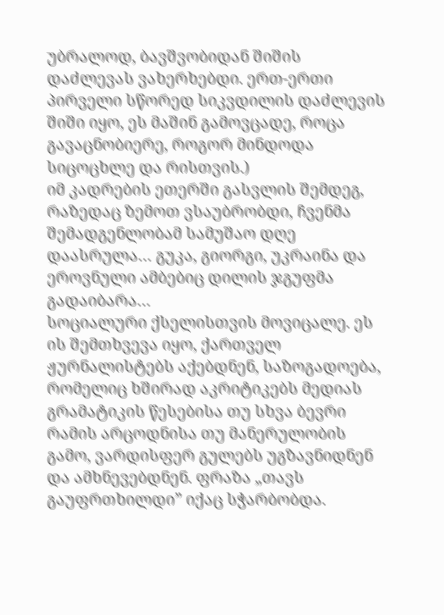უბრალოდ, ბავშვობიდან შიშის დაძლევას ვახერხებდი. ერთ-ერთი პირველი სწორედ სიკვდილის დაძლევის შიში იყო, ეს მაშინ გამოვცადე, როცა გავაცნობიერე, როგორ მინდოდა სიცოცხლე და რისთვის.)
იმ კადრების ეთერში გასვლის შემდეგ, რაზედაც ზემოთ ვსაუბრობდი, ჩვენმა შემადგენლობამ სამუშაო დღე დაასრულა… გუკა, გიორგი, უკრაინა და ეროვნული ამბებიც დილის ჯგუფმა გადაიბარა…
სოციალური ქსელისთვის მოვიცალე. ეს ის შემთხვევა იყო, ქართველ ჟურნალისტებს აქებდნენ, საზოგადოება, რომელიც ხშირად აკრიტიკებს მედიას გრამატიკის წესებისა თუ სხვა ბევრი რამის არცოდნისა თუ მანერულობის გამო, ვარდისფერ გულებს უგზავნიდნენ და ამხნევებდნენ. ფრაზა „თავს გაუფრთხილდი” იქაც სჭარბობდა.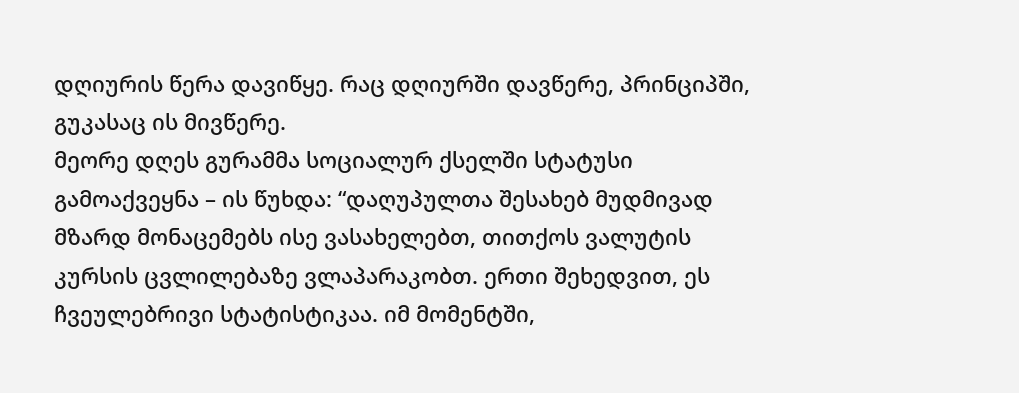დღიურის წერა დავიწყე. რაც დღიურში დავწერე, პრინციპში, გუკასაც ის მივწერე.
მეორე დღეს გურამმა სოციალურ ქსელში სტატუსი გამოაქვეყნა – ის წუხდა: “დაღუპულთა შესახებ მუდმივად მზარდ მონაცემებს ისე ვასახელებთ, თითქოს ვალუტის კურსის ცვლილებაზე ვლაპარაკობთ. ერთი შეხედვით, ეს ჩვეულებრივი სტატისტიკაა. იმ მომენტში,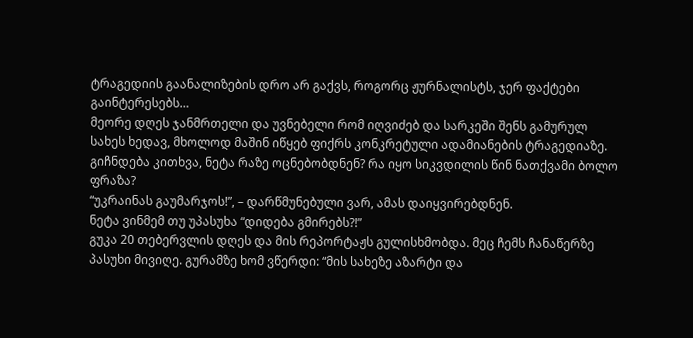ტრაგედიის გაანალიზების დრო არ გაქვს, როგორც ჟურნალისტს, ჯერ ფაქტები გაინტერესებს…
მეორე დღეს ჯანმრთელი და უვნებელი რომ იღვიძებ და სარკეში შენს გამურულ სახეს ხედავ, მხოლოდ მაშინ იწყებ ფიქრს კონკრეტული ადამიანების ტრაგედიაზე. გიჩნდება კითხვა, ნეტა რაზე ოცნებობდნენ? რა იყო სიკვდილის წინ ნათქვამი ბოლო ფრაზა?
“უკრაინას გაუმარჯოს!”, – დარწმუნებული ვარ, ამას დაიყვირებდნენ.
ნეტა ვინმემ თუ უპასუხა “დიდება გმირებს?!”
გუკა 20 თებერვლის დღეს და მის რეპორტაჟს გულისხმობდა. მეც ჩემს ჩანაწერზე პასუხი მივიღე. გურამზე ხომ ვწერდი: “მის სახეზე აზარტი და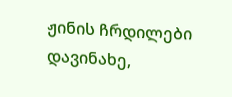ჟინის ჩრდილები დავინახე,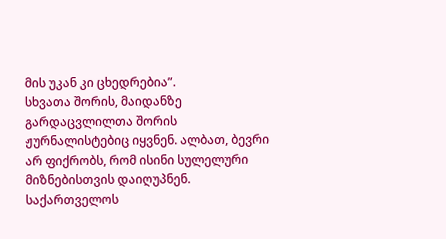მის უკან კი ცხედრებია”.
სხვათა შორის, მაიდანზე გარდაცვლილთა შორის ჟურნალისტებიც იყვნენ. ალბათ, ბევრი არ ფიქრობს, რომ ისინი სულელური მიზნებისთვის დაიღუპნენ.
საქართველოს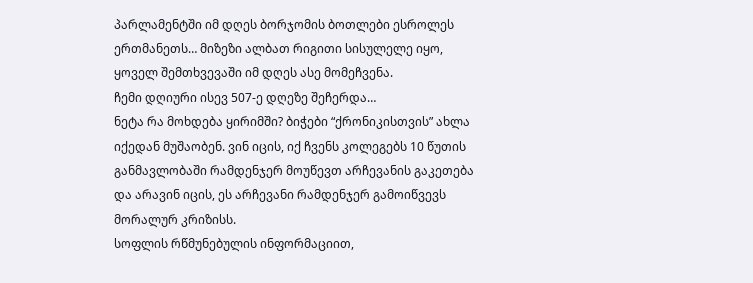პარლამენტში იმ დღეს ბორჯომის ბოთლები ესროლეს ერთმანეთს… მიზეზი ალბათ რიგითი სისულელე იყო, ყოველ შემთხვევაში იმ დღეს ასე მომეჩვენა.
ჩემი დღიური ისევ 507-ე დღეზე შეჩერდა…
ნეტა რა მოხდება ყირიმში? ბიჭები “ქრონიკისთვის” ახლა იქედან მუშაობენ. ვინ იცის, იქ ჩვენს კოლეგებს 10 წუთის განმავლობაში რამდენჯერ მოუწევთ არჩევანის გაკეთება და არავინ იცის, ეს არჩევანი რამდენჯერ გამოიწვევს მორალურ კრიზისს.
სოფლის რწმუნებულის ინფორმაციით,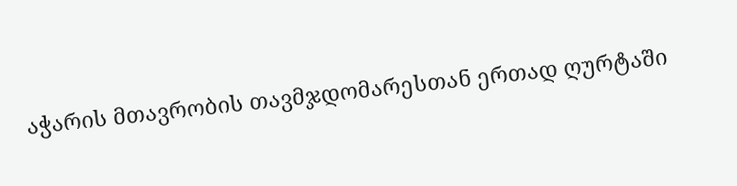აჭარის მთავრობის თავმჯდომარესთან ერთად ღურტაში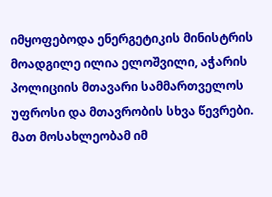იმყოფებოდა ენერგეტიკის მინისტრის მოადგილე ილია ელოშვილი, აჭარის პოლიციის მთავარი სამმართველოს უფროსი და მთავრობის სხვა წევრები. მათ მოსახლეობამ იმ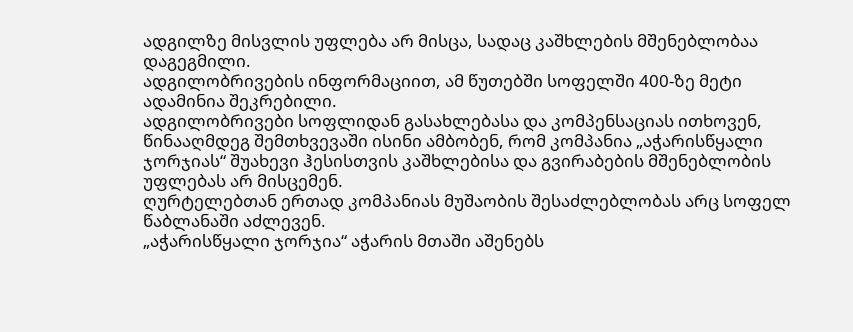ადგილზე მისვლის უფლება არ მისცა, სადაც კაშხლების მშენებლობაა დაგეგმილი.
ადგილობრივების ინფორმაციით, ამ წუთებში სოფელში 400-ზე მეტი ადამინია შეკრებილი.
ადგილობრივები სოფლიდან გასახლებასა და კომპენსაციას ითხოვენ, წინააღმდეგ შემთხვევაში ისინი ამბობენ, რომ კომპანია „აჭარისწყალი ჯორჯიას“ შუახევი ჰესისთვის კაშხლებისა და გვირაბების მშენებლობის უფლებას არ მისცემენ.
ღურტელებთან ერთად კომპანიას მუშაობის შესაძლებლობას არც სოფელ წაბლანაში აძლევენ.
„აჭარისწყალი ჯორჯია“ აჭარის მთაში აშენებს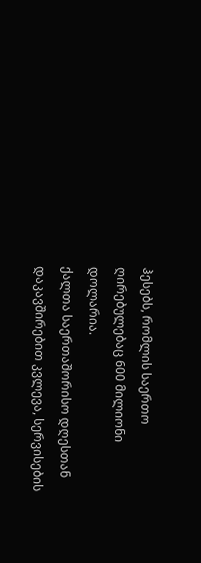ჰესებს, რომლის საერთო ღირებულებაც 600 მილიონი დოლარია.
ქალთა საერთაშორისო დღესთან დაკავშირებით კვლევა, სერვისების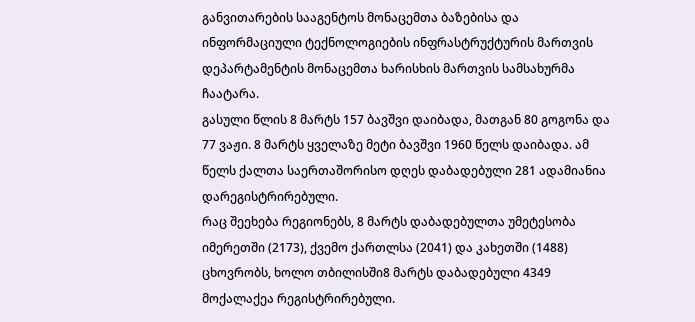განვითარების სააგენტოს მონაცემთა ბაზებისა და ინფორმაციული ტექნოლოგიების ინფრასტრუქტურის მართვის დეპარტამენტის მონაცემთა ხარისხის მართვის სამსახურმა ჩაატარა.
გასული წლის 8 მარტს 157 ბავშვი დაიბადა, მათგან 80 გოგონა და 77 ვაჟი. 8 მარტს ყველაზე მეტი ბავშვი 1960 წელს დაიბადა. ამ წელს ქალთა საერთაშორისო დღეს დაბადებული 281 ადამიანია დარეგისტრირებული.
რაც შეეხება რეგიონებს, 8 მარტს დაბადებულთა უმეტესობა იმერეთში (2173), ქვემო ქართლსა (2041) და კახეთში (1488) ცხოვრობს, ხოლო თბილისში8 მარტს დაბადებული 4349 მოქალაქეა რეგისტრირებული.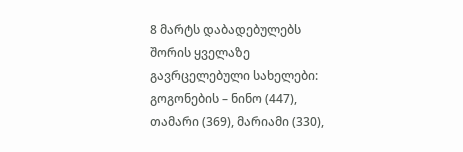8 მარტს დაბადებულებს შორის ყველაზე გავრცელებული სახელები: გოგონების – ნინო (447), თამარი (369), მარიამი (330),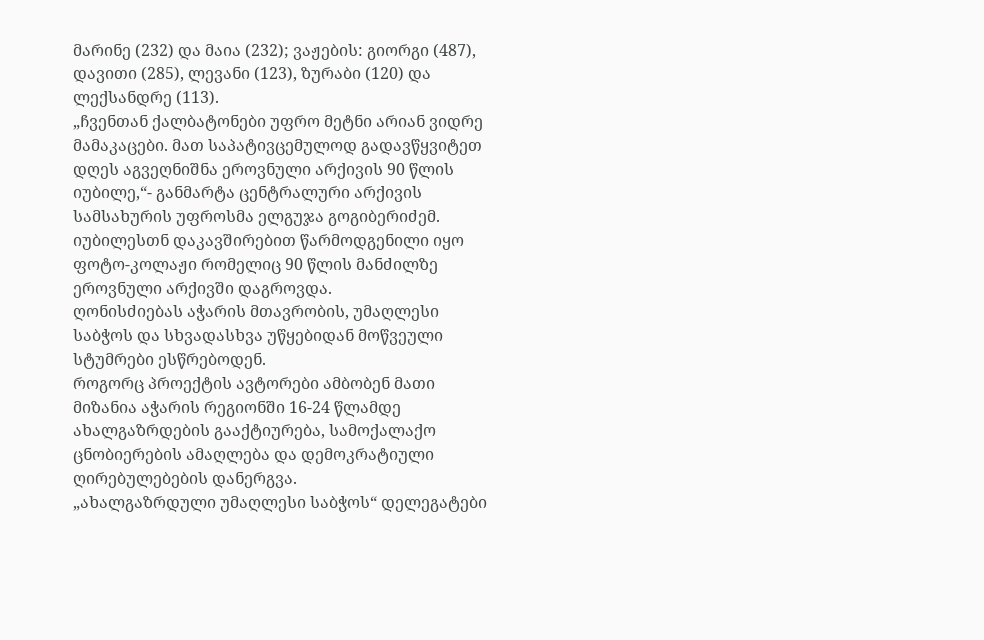მარინე (232) და მაია (232); ვაჟების: გიორგი (487), დავითი (285), ლევანი (123), ზურაბი (120) და ლექსანდრე (113).
„ჩვენთან ქალბატონები უფრო მეტნი არიან ვიდრე მამაკაცები. მათ საპატივცემულოდ გადავწყვიტეთ დღეს აგვეღნიშნა ეროვნული არქივის 90 წლის იუბილე,“- განმარტა ცენტრალური არქივის სამსახურის უფროსმა ელგუჯა გოგიბერიძემ.
იუბილესთნ დაკავშირებით წარმოდგენილი იყო ფოტო-კოლაჟი რომელიც 90 წლის მანძილზე ეროვნული არქივში დაგროვდა.
ღონისძიებას აჭარის მთავრობის, უმაღლესი საბჭოს და სხვადასხვა უწყებიდან მოწვეული სტუმრები ესწრებოდენ.
როგორც პროექტის ავტორები ამბობენ მათი მიზანია აჭარის რეგიონში 16-24 წლამდე ახალგაზრდების გააქტიურება, სამოქალაქო ცნობიერების ამაღლება და დემოკრატიული ღირებულებების დანერგვა.
„ახალგაზრდული უმაღლესი საბჭოს“ დელეგატები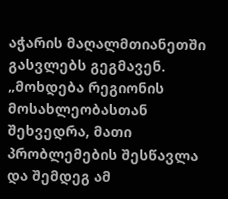აჭარის მაღალმთიანეთში გასვლებს გეგმავენ.
„მოხდება რეგიონის მოსახლეობასთან შეხვედრა, მათი პრობლემების შესწავლა და შემდეგ ამ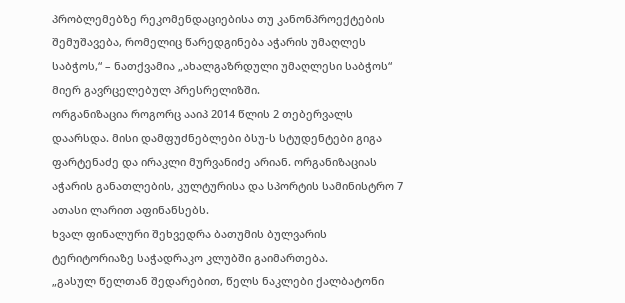პრობლემებზე რეკომენდაციებისა თუ კანონპროექტების შემუშავება, რომელიც წარედგინება აჭარის უმაღლეს საბჭოს,“ – ნათქვამია „ახალგაზრდული უმაღლესი საბჭოს“ მიერ გავრცელებულ პრესრელიზში.
ორგანიზაცია როგორც ააიპ 2014 წლის 2 თებერვალს დაარსდა. მისი დამფუძნებლები ბსუ-ს სტუდენტები გიგა ფარტენაძე და ირაკლი მურვანიძე არიან. ორგანიზაციას აჭარის განათლების, კულტურისა და სპორტის სამინისტრო 7 ათასი ლარით აფინანსებს.
ხვალ ფინალური შეხვედრა ბათუმის ბულვარის ტერიტორიაზე საჭადრაკო კლუბში გაიმართება.
„გასულ წელთან შედარებით, წელს ნაკლები ქალბატონი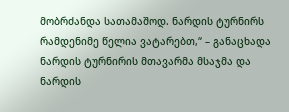მობრძანდა სათამაშოდ. ნარდის ტურნირს რამდენიმე წელია ვატარებთ,“ – განაცხადა ნარდის ტურნირის მთავარმა მსაჯმა და ნარდის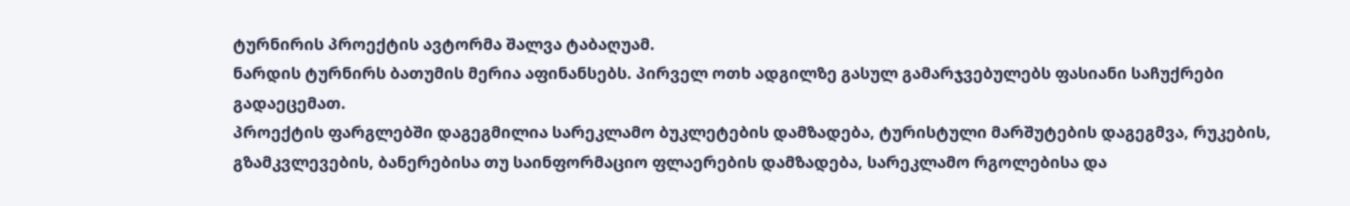ტურნირის პროექტის ავტორმა შალვა ტაბაღუამ.
ნარდის ტურნირს ბათუმის მერია აფინანსებს. პირველ ოთხ ადგილზე გასულ გამარჯვებულებს ფასიანი საჩუქრები გადაეცემათ.
პროექტის ფარგლებში დაგეგმილია სარეკლამო ბუკლეტების დამზადება, ტურისტული მარშუტების დაგეგმვა, რუკების, გზამკვლევების, ბანერებისა თუ საინფორმაციო ფლაერების დამზადება, სარეკლამო რგოლებისა და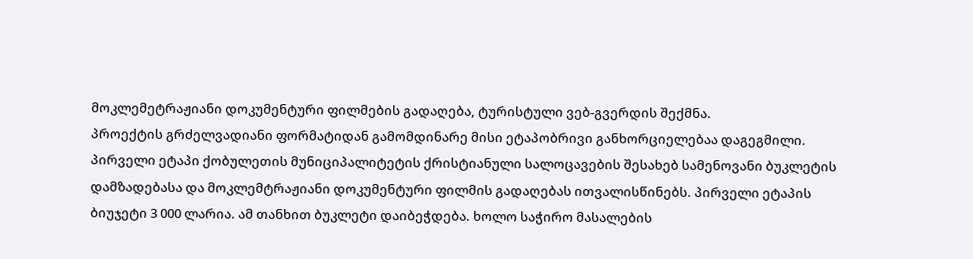მოკლემეტრაჟიანი დოკუმენტური ფილმების გადაღება, ტურისტული ვებ-გვერდის შექმნა.
პროექტის გრძელვადიანი ფორმატიდან გამომდინარე მისი ეტაპობრივი განხორციელებაა დაგეგმილი.
პირველი ეტაპი ქობულეთის მუნიციპალიტეტის ქრისტიანული სალოცავების შესახებ სამენოვანი ბუკლეტის დამზადებასა და მოკლემტრაჟიანი დოკუმენტური ფილმის გადაღებას ითვალისწინებს. პირველი ეტაპის ბიუჯეტი 3 000 ლარია. ამ თანხით ბუკლეტი დაიბეჭდება. ხოლო საჭირო მასალების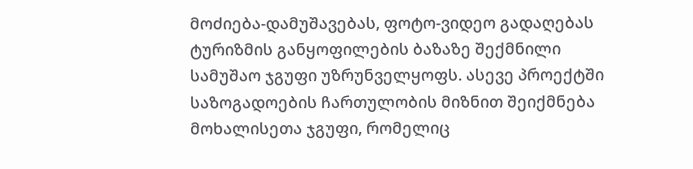მოძიება-დამუშავებას, ფოტო-ვიდეო გადაღებას ტურიზმის განყოფილების ბაზაზე შექმნილი სამუშაო ჯგუფი უზრუნველყოფს. ასევე პროექტში საზოგადოების ჩართულობის მიზნით შეიქმნება მოხალისეთა ჯგუფი, რომელიც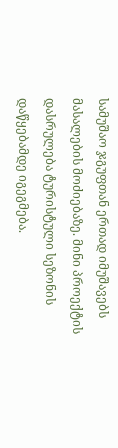სამუშაო ჯგუფთან ერთად იმუშავებს მასალების მოძიებაზე. მინი პროექტის დასრულება ტურისტული სეზონის დაწყებამდე იგეგმება.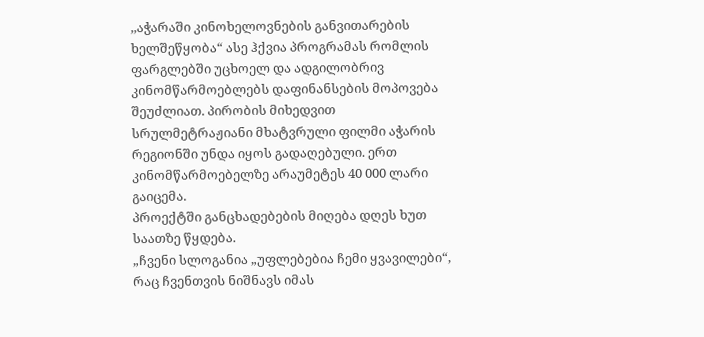,,აჭარაში კინოხელოვნების განვითარების ხელშეწყობა“ ასე ჰქვია პროგრამას რომლის ფარგლებში უცხოელ და ადგილობრივ კინომწარმოებლებს დაფინანსების მოპოვება შეუძლიათ. პირობის მიხედვით სრულმეტრაჟიანი მხატვრული ფილმი აჭარის რეგიონში უნდა იყოს გადაღებული. ერთ კინომწარმოებელზე არაუმეტეს 40 000 ლარი გაიცემა.
პროექტში განცხადებების მიღება დღეს ხუთ საათზე წყდება.
„ჩვენი სლოგანია „უფლებებია ჩემი ყვავილები“, რაც ჩვენთვის ნიშნავს იმას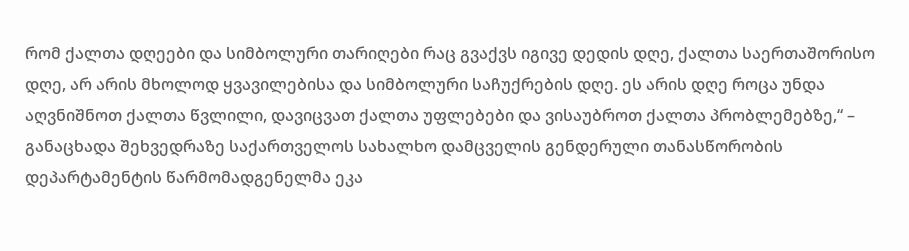რომ ქალთა დღეები და სიმბოლური თარიღები რაც გვაქვს იგივე დედის დღე, ქალთა საერთაშორისო დღე, არ არის მხოლოდ ყვავილებისა და სიმბოლური საჩუქრების დღე. ეს არის დღე როცა უნდა აღვნიშნოთ ქალთა წვლილი, დავიცვათ ქალთა უფლებები და ვისაუბროთ ქალთა პრობლემებზე,“ – განაცხადა შეხვედრაზე საქართველოს სახალხო დამცველის გენდერული თანასწორობის დეპარტამენტის წარმომადგენელმა ეკა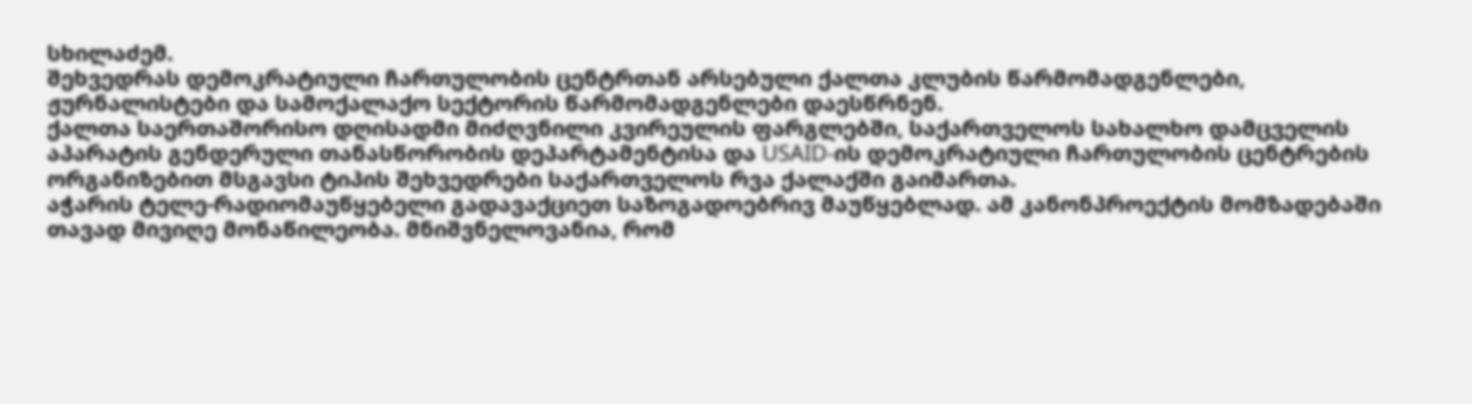სხილაძემ.
შეხვედრას დემოკრატიული ჩართულობის ცენტრთან არსებული ქალთა კლუბის წარმომადგენლები, ჟურნალისტები და სამოქალაქო სექტორის წარმომადგენლები დაესწრნენ.
ქალთა საერთაშორისო დღისადმი მიძღვნილი კვირეულის ფარგლებში, საქართველოს სახალხო დამცველის აპარატის გენდერული თანასწორობის დეპარტამენტისა და USAID-ის დემოკრატიული ჩართულობის ცენტრების ორგანიზებით მსგავსი ტიპის შეხვედრები საქართველოს რვა ქალაქში გაიმართა.
აჭარის ტელე-რადიომაუწყებელი გადავაქციეთ საზოგადოებრივ მაუწყებლად. ამ კანონპროექტის მომზადებაში თავად მივიღე მონაწილეობა. მნიშვნელოვანია, რომ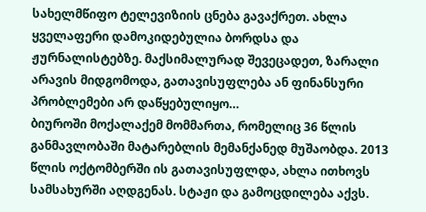სახელმწიფო ტელევიზიის ცნება გავაქრეთ. ახლა ყველაფერი დამოკიდებულია ბორდსა და ჟურნალისტებზე. მაქსიმალურად შევეცადეთ, ზარალი არავის მიდგომოდა, გათავისუფლება ან ფინანსური პრობლემები არ დაწყებულიყო…
ბიუროში მოქალაქემ მომმართა, რომელიც 36 წლის განმავლობაში მატარებლის მემანქანედ მუშაობდა. 2013 წლის ოქტომბერში ის გათავისუფლდა, ახლა ითხოვს სამსახურში აღდგენას. სტაჟი და გამოცდილება აქვს.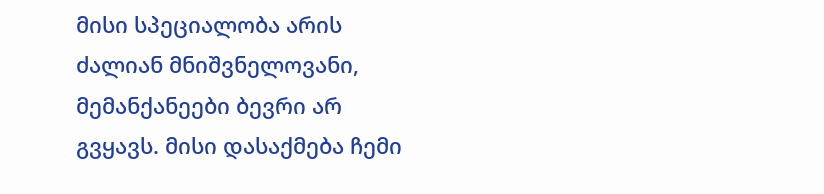მისი სპეციალობა არის ძალიან მნიშვნელოვანი, მემანქანეები ბევრი არ გვყავს. მისი დასაქმება ჩემი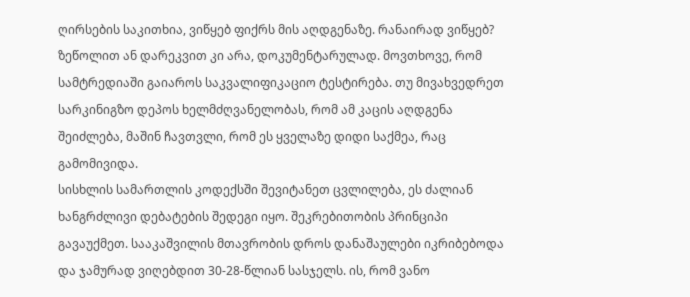ღირსების საკითხია, ვიწყებ ფიქრს მის აღდგენაზე. რანაირად ვიწყებ? ზეწოლით ან დარეკვით კი არა, დოკუმენტარულად. მოვთხოვე, რომ სამტრედიაში გაიაროს საკვალიფიკაციო ტესტირება. თუ მივახვედრეთ სარკინიგზო დეპოს ხელმძღვანელობას, რომ ამ კაცის აღდგენა შეიძლება, მაშინ ჩავთვლი, რომ ეს ყველაზე დიდი საქმეა, რაც გამომივიდა.
სისხლის სამართლის კოდექსში შევიტანეთ ცვლილება, ეს ძალიან ხანგრძლივი დებატების შედეგი იყო. შეკრებითობის პრინციპი გავაუქმეთ. სააკაშვილის მთავრობის დროს დანაშაულები იკრიბებოდა და ჯამურად ვიღებდით 30-28-წლიან სასჯელს. ის, რომ ვანო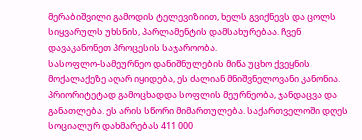მერაბიშვილი გამოდის ტელევიზიით, ხელს გვიქნევს და ცოლს სიყვარულს უხსნის, პარლამენტის დამსახურებაა. ჩვენ დავაკანონეთ პროცესის საჯაროობა.
სასოფლო-სამეურნეო დანიშნულების მიწა უცხო ქვეყნის მოქალაქეზე აღარ იყიდება, ეს ძალიან მნიშვნელოვანი კანონია.
პრიორიტეტად გამოცხადდა სოფლის მეურნეობა, ჯანდაცვა და განათლება. ეს არის სწორი მიმართულება. საქართველოში დღეს სოციალურ დახმარებას 411 000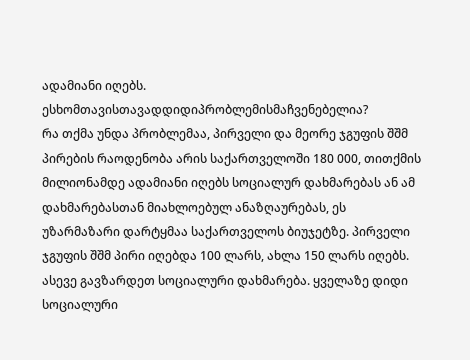ადამიანი იღებს.
ესხომთავისთავადდიდიპრობლემისმაჩვენებელია?
რა თქმა უნდა პრობლემაა, პირველი და მეორე ჯგუფის შშმ პირების რაოდენობა არის საქართველოში 180 000, თითქმის მილიონამდე ადამიანი იღებს სოციალურ დახმარებას ან ამ დახმარებასთან მიახლოებულ ანაზღაურებას, ეს უზარმაზარი დარტყმაა საქართველოს ბიუჯეტზე. პირველი ჯგუფის შშმ პირი იღებდა 100 ლარს, ახლა 150 ლარს იღებს. ასევე გავზარდეთ სოციალური დახმარება. ყველაზე დიდი სოციალური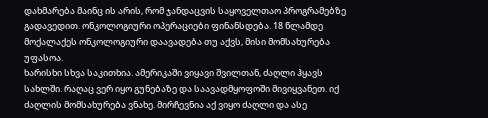დახმარება მაინც ის არის, რომ ჯანდაცვის საყოველთაო პროგრამებზე გადავედით. ონკოლოგიური ოპერაციები ფინანსდება. 18 წლამდე მოქალაქეს ონკოლოგიური დაავადება თუ აქვს, მისი მომსახურება უფასოა.
ხარისხი სხვა საკითხია. ამერიკაში ვიყავი შვილთან, ძაღლი ჰყავს სახლში. რაღაც ვერ იყო გუნებაზე და საავადმყოფოში მივიყვანეთ. იქ ძაღლის მომსახურება ვნახე. მირჩევნია აქ ვიყო ძაღლი და ასე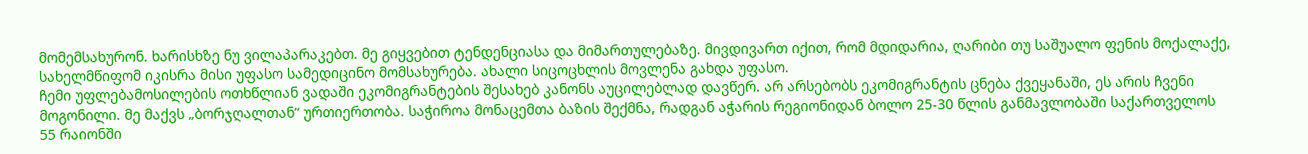მომემსახურონ. ხარისხზე ნუ ვილაპარაკებთ. მე გიყვებით ტენდენციასა და მიმართულებაზე. მივდივართ იქით, რომ მდიდარია, ღარიბი თუ საშუალო ფენის მოქალაქე, სახელმწიფომ იკისრა მისი უფასო სამედიცინო მომსახურება. ახალი სიცოცხლის მოვლენა გახდა უფასო.
ჩემი უფლებამოსილების ოთხწლიან ვადაში ეკომიგრანტების შესახებ კანონს აუცილებლად დავწერ. არ არსებობს ეკომიგრანტის ცნება ქვეყანაში, ეს არის ჩვენი მოგონილი. მე მაქვს „ბორჯღალთან“ ურთიერთობა. საჭიროა მონაცემთა ბაზის შექმნა, რადგან აჭარის რეგიონიდან ბოლო 25-30 წლის განმავლობაში საქართველოს 55 რაიონში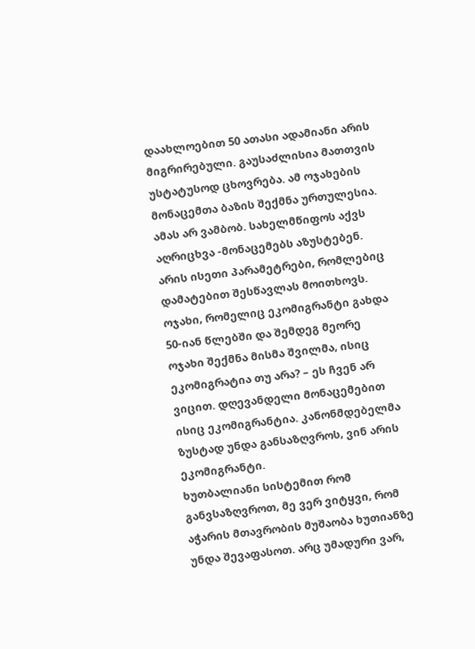დაახლოებით 50 ათასი ადამიანი არის მიგრირებული. გაუსაძლისია მათთვის უსტატუსოდ ცხოვრება. ამ ოჯახების მონაცემთა ბაზის შექმნა ურთულესია.
ამას არ ვამბობ. სახელმწიფოს აქვს აღრიცხვა -მონაცემებს აზუსტებენ. არის ისეთი პარამეტრები, რომლებიც დამატებით შესწავლას მოითხოვს. ოჯახი, რომელიც ეკომიგრანტი გახდა 50-იან წლებში და შემდეგ მეორე ოჯახი შექმნა მისმა შვილმა, ისიც ეკომიგრატია თუ არა? – ეს ჩვენ არ ვიცით. დღევანდელი მონაცემებით ისიც ეკომიგრანტია. კანონმდებელმა ზუსტად უნდა განსაზღვროს, ვინ არის ეკომიგრანტი.
ხუთბალიანი სისტემით რომ განვსაზღვროთ, მე ვერ ვიტყვი, რომ აჭარის მთავრობის მუშაობა ხუთიანზე უნდა შევაფასოთ. არც უმადური ვარ,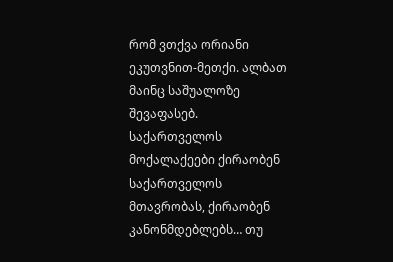რომ ვთქვა ორიანი ეკუთვნით-მეთქი. ალბათ მაინც საშუალოზე შევაფასებ.
საქართველოს მოქალაქეები ქირაობენ საქართველოს მთავრობას, ქირაობენ კანონმდებლებს… თუ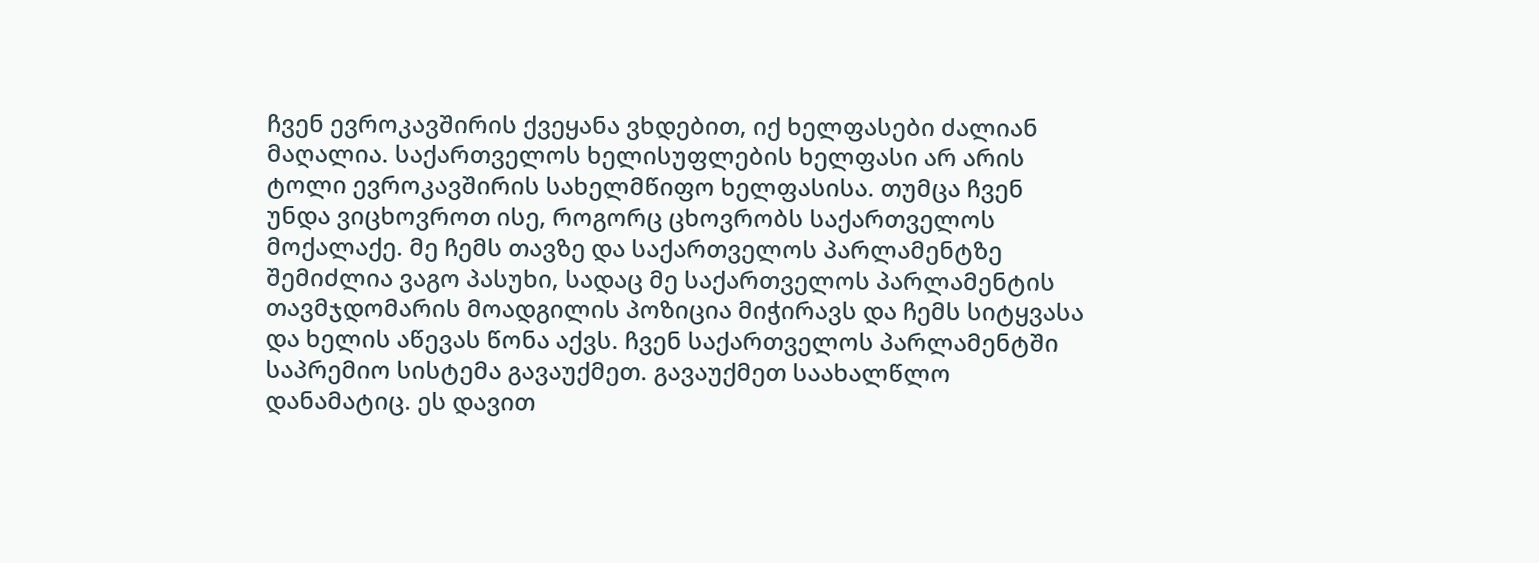ჩვენ ევროკავშირის ქვეყანა ვხდებით, იქ ხელფასები ძალიან მაღალია. საქართველოს ხელისუფლების ხელფასი არ არის ტოლი ევროკავშირის სახელმწიფო ხელფასისა. თუმცა ჩვენ უნდა ვიცხოვროთ ისე, როგორც ცხოვრობს საქართველოს მოქალაქე. მე ჩემს თავზე და საქართველოს პარლამენტზე შემიძლია ვაგო პასუხი, სადაც მე საქართველოს პარლამენტის თავმჯდომარის მოადგილის პოზიცია მიჭირავს და ჩემს სიტყვასა და ხელის აწევას წონა აქვს. ჩვენ საქართველოს პარლამენტში საპრემიო სისტემა გავაუქმეთ. გავაუქმეთ საახალწლო დანამატიც. ეს დავით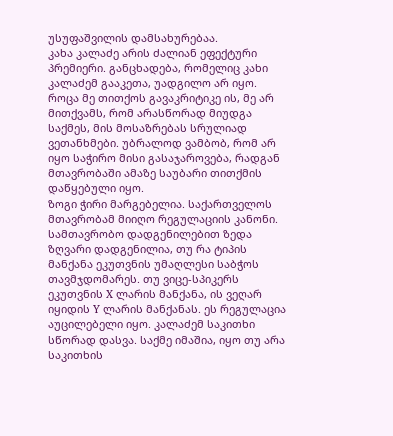უსუფაშვილის დამსახურებაა.
კახა კალაძე არის ძალიან ეფექტური პრემიერი. განცხადება, რომელიც კახი კალაძემ გააკეთა, უადგილო არ იყო. როცა მე თითქოს გავაკრიტიკე ის, მე არ მითქვამს, რომ არასწორად მიუდგა საქმეს, მის მოსაზრებას სრულიად ვეთანხმები. უბრალოდ ვამბობ, რომ არ იყო საჭირო მისი გასაჯაროვება, რადგან მთავრობაში ამაზე საუბარი თითქმის დაწყებული იყო.
ზოგი ჭირი მარგებელია. საქართველოს მთავრობამ მიიღო რეგულაციის კანონი. სამთავრობო დადგენილებით ზედა ზღვარი დადგენილია, თუ რა ტიპის მანქანა ეკუთვნის უმაღლესი საბჭოს თავმჯდომარეს. თუ ვიცე-სპიკერს ეკუთვნის X ლარის მანქანა, ის ვეღარ იყიდის Y ლარის მანქანას. ეს რეგულაცია აუცილებელი იყო. კალაძემ საკითხი სწორად დასვა. საქმე იმაშია, იყო თუ არა საკითხის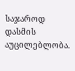საჯაროდ დასმის აუცილებლობა.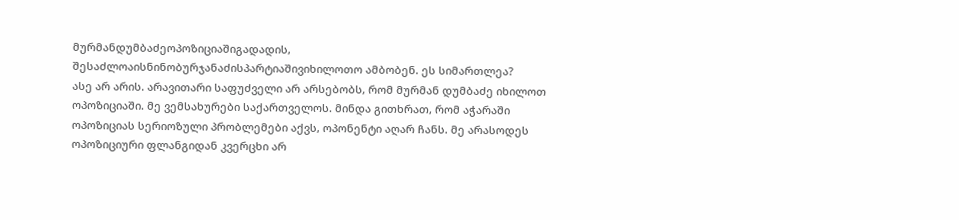მურმანდუმბაძეოპოზიციაშიგადადის, შესაძლოაისნინობურჯანაძისპარტიაშივიხილოთო ამბობენ. ეს სიმართლეა?
ასე არ არის. არავითარი საფუძველი არ არსებობს, რომ მურმან დუმბაძე იხილოთ ოპოზიციაში. მე ვემსახურები საქართველოს. მინდა გითხრათ, რომ აჭარაში ოპოზიციას სერიოზული პრობლემები აქვს, ოპონენტი აღარ ჩანს. მე არასოდეს ოპოზიციური ფლანგიდან კვერცხი არ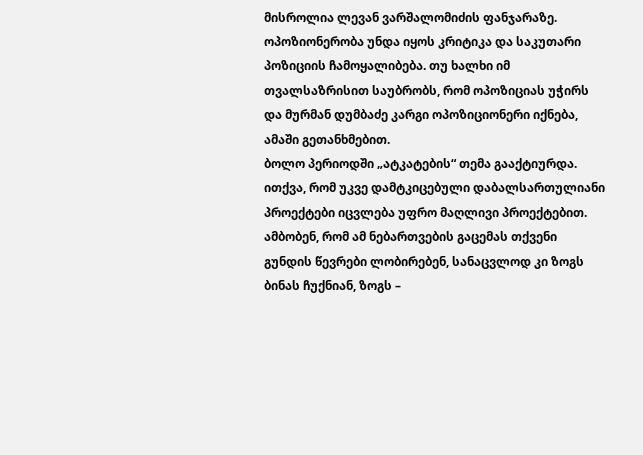მისროლია ლევან ვარშალომიძის ფანჯარაზე. ოპოზიონერობა უნდა იყოს კრიტიკა და საკუთარი პოზიციის ჩამოყალიბება. თუ ხალხი იმ თვალსაზრისით საუბრობს, რომ ოპოზიციას უჭირს და მურმან დუმბაძე კარგი ოპოზიციონერი იქნება, ამაში გეთანხმებით.
ბოლო პერიოდში „ატკატების“ თემა გააქტიურდა. ითქვა, რომ უკვე დამტკიცებული დაბალსართულიანი პროექტები იცვლება უფრო მაღლივი პროექტებით. ამბობენ, რომ ამ ნებართვების გაცემას თქვენი გუნდის წევრები ლობირებენ, სანაცვლოდ კი ზოგს ბინას ჩუქნიან, ზოგს –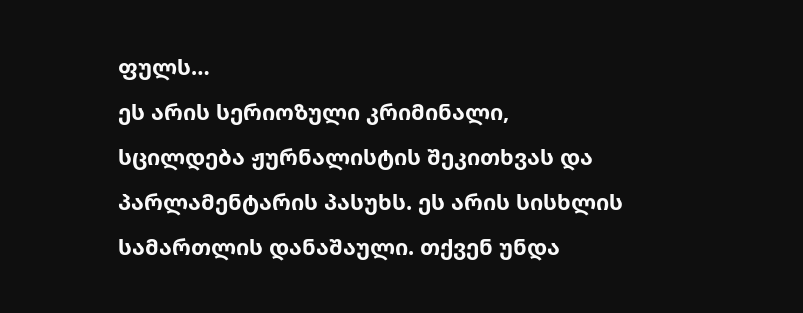ფულს…
ეს არის სერიოზული კრიმინალი, სცილდება ჟურნალისტის შეკითხვას და პარლამენტარის პასუხს. ეს არის სისხლის სამართლის დანაშაული. თქვენ უნდა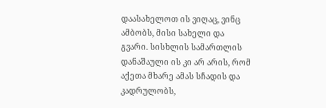დაასახელოთ ის ვიღაც, ვინც ამბობს, მისი სახელი და გვარი. სისხლის სამართლის დანაშაული ის კი არ არის, რომ აქეთა მხარე ამას სჩადის და კადრულობს,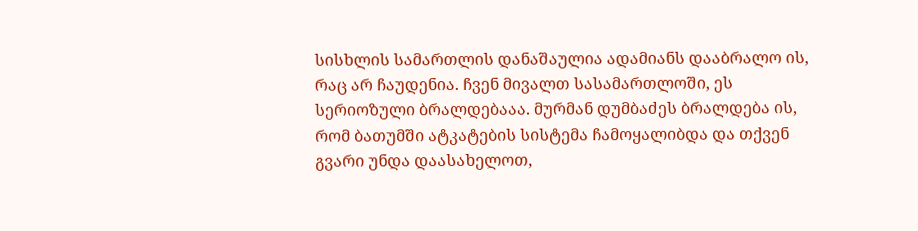სისხლის სამართლის დანაშაულია ადამიანს დააბრალო ის, რაც არ ჩაუდენია. ჩვენ მივალთ სასამართლოში, ეს სერიოზული ბრალდებააა. მურმან დუმბაძეს ბრალდება ის, რომ ბათუმში ატკატების სისტემა ჩამოყალიბდა და თქვენ გვარი უნდა დაასახელოთ,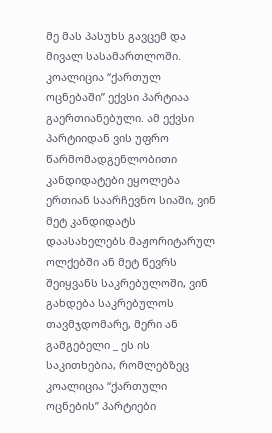მე მას პასუხს გავცემ და მივალ სასამართლოში.
კოალიცია “ქართულ ოცნებაში” ექვსი პარტიაა გაერთიანებული. ამ ექვსი პარტიიდან ვის უფრო წარმომადგენლობითი კანდიდატები ეყოლება ერთიან საარჩევნო სიაში, ვინ მეტ კანდიდატს დაასახელებს მაჟორიტარულ ოლქებში ან მეტ წევრს შეიყვანს საკრებულოში, ვინ გახდება საკრებულოს თავმჯდომარე, მერი ან გამგებელი _ ეს ის საკითხებია, რომლებზეც კოალიცია “ქართული ოცნების” პარტიები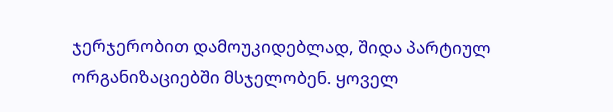ჯერჯერობით დამოუკიდებლად, შიდა პარტიულ ორგანიზაციებში მსჯელობენ. ყოველ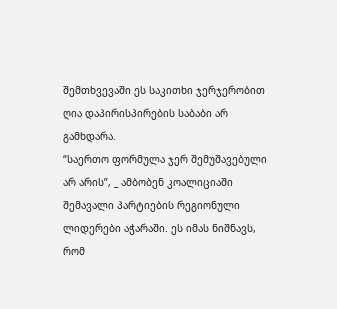შემთხვევაში ეს საკითხი ჯერჯერობით ღია დაპირისპირების საბაბი არ გამხდარა.
“საერთო ფორმულა ჯერ შემუშავებული არ არის”, _ ამბობენ კოალიციაში შემავალი პარტიების რეგიონული ლიდერები აჭარაში. ეს იმას ნიშნავს, რომ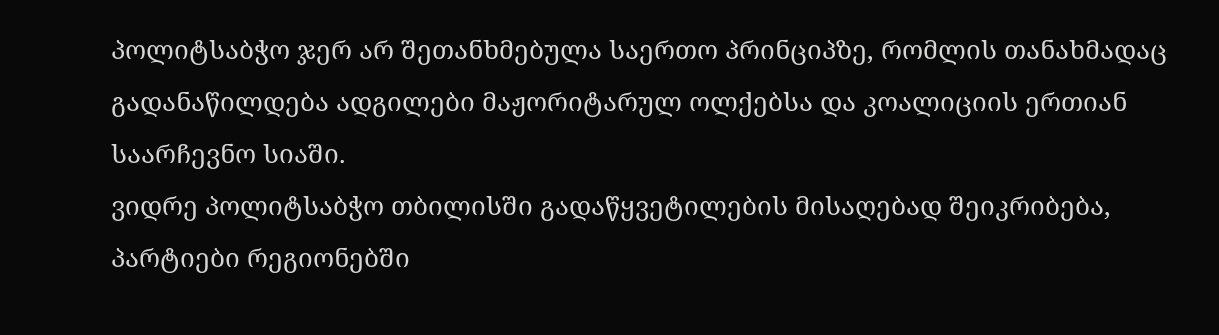პოლიტსაბჭო ჯერ არ შეთანხმებულა საერთო პრინციპზე, რომლის თანახმადაც გადანაწილდება ადგილები მაჟორიტარულ ოლქებსა და კოალიციის ერთიან საარჩევნო სიაში.
ვიდრე პოლიტსაბჭო თბილისში გადაწყვეტილების მისაღებად შეიკრიბება, პარტიები რეგიონებში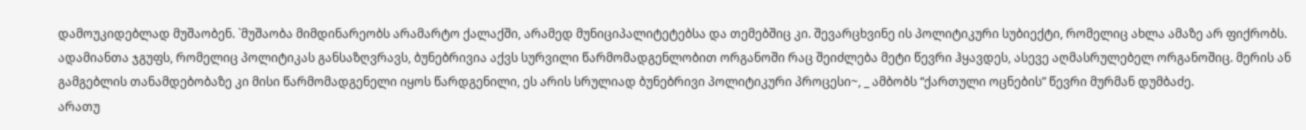დამოუკიდებლად მუშაობენ. `მუშაობა მიმდინარეობს არამარტო ქალაქში, არამედ მუნიციპალიტეტებსა და თემებშიც კი. შევარცხვინე ის პოლიტიკური სუბიექტი, რომელიც ახლა ამაზე არ ფიქრობს. ადამიანთა ჯგუფს, რომელიც პოლიტიკას განსაზღვრავს, ბუნებრივია აქვს სურვილი წარმომადგენლობით ორგანოში რაც შეიძლება მეტი წევრი ჰყავდეს, ასევე აღმასრულებელ ორგანოშიც. მერის ან გამგებლის თანამდებობაზე კი მისი წარმომადგენელი იყოს წარდგენილი, ეს არის სრულიად ბუნებრივი პოლიტიკური პროცესი~, _ ამბობს “ქართული ოცნების” წევრი მურმან დუმბაძე.
არათუ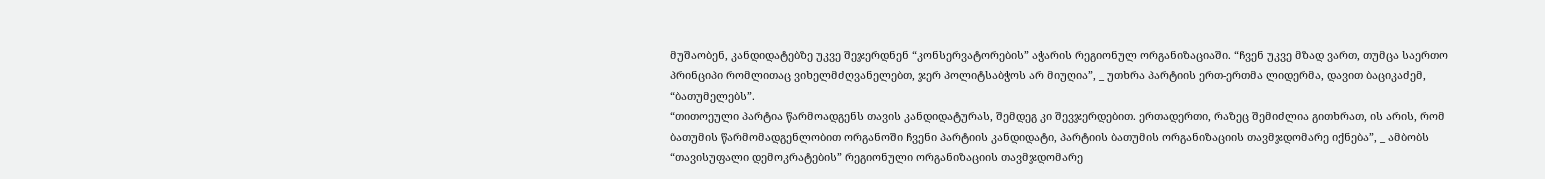მუშაობენ, კანდიდატებზე უკვე შეჯერდნენ “კონსერვატორების” აჭარის რეგიონულ ორგანიზაციაში. “ჩვენ უკვე მზად ვართ, თუმცა საერთო პრინციპი რომლითაც ვიხელმძღვანელებთ, ჯერ პოლიტსაბჭოს არ მიუღია”, _ უთხრა პარტიის ერთ-ერთმა ლიდერმა, დავით ბაციკაძემ, “ბათუმელებს”.
“თითოეული პარტია წარმოადგენს თავის კანდიდატურას, შემდეგ კი შევჯერდებით. ერთადერთი, რაზეც შემიძლია გითხრათ, ის არის, რომ ბათუმის წარმომადგენლობით ორგანოში ჩვენი პარტიის კანდიდატი, პარტიის ბათუმის ორგანიზაციის თავმჯდომარე იქნება”, _ ამბობს “თავისუფალი დემოკრატების” რეგიონული ორგანიზაციის თავმჯდომარე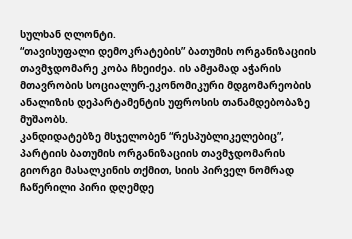სულხან ღლონტი.
“თავისუფალი დემოკრატების” ბათუმის ორგანიზაციის თავმჯდომარე კობა ჩხეიძეა. ის ამჟამად აჭარის მთავრობის სოციალურ-ეკონომიკური მდგომარეობის ანალიზის დეპარტამენტის უფროსის თანამდებობაზე მუშაობს.
კანდიდატებზე მსჯელობენ “რესპუბლიკელებიც”, პარტიის ბათუმის ორგანიზაციის თავმჯდომარის გიორგი მასალკინის თქმით, სიის პირველ ნომრად ჩაწერილი პირი დღემდე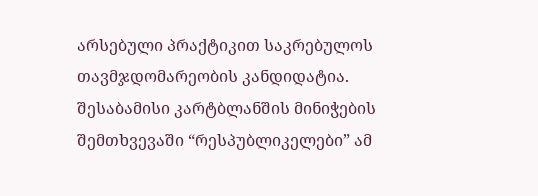არსებული პრაქტიკით საკრებულოს თავმჯდომარეობის კანდიდატია. შესაბამისი კარტბლანშის მინიჭების შემთხვევაში “რესპუბლიკელები” ამ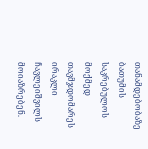თანამდებობაზე ბათუმის საკრებულოს მოქმედ თავმჯდომარეს ირაკლი ჩავლეიშვილს მოიაზრებენ.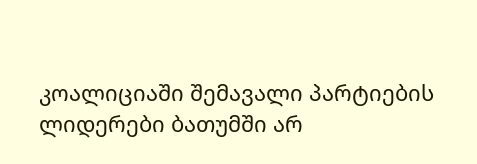კოალიციაში შემავალი პარტიების ლიდერები ბათუმში არ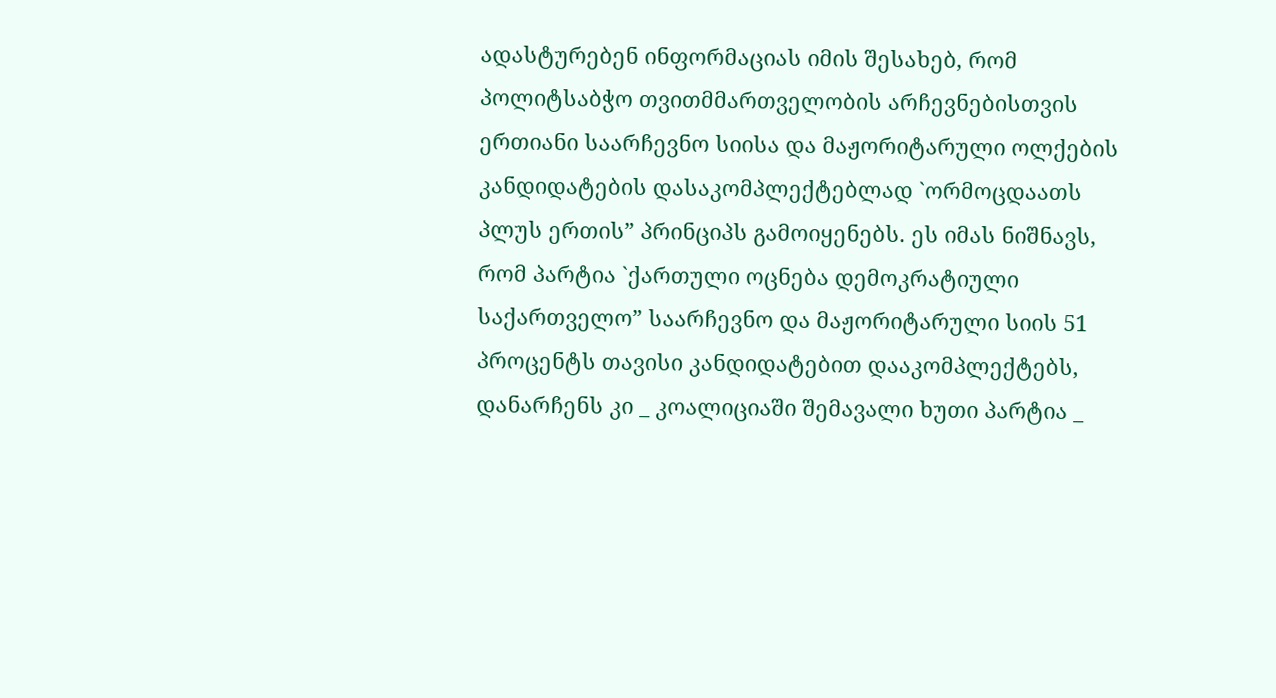ადასტურებენ ინფორმაციას იმის შესახებ, რომ პოლიტსაბჭო თვითმმართველობის არჩევნებისთვის ერთიანი საარჩევნო სიისა და მაჟორიტარული ოლქების კანდიდატების დასაკომპლექტებლად `ორმოცდაათს პლუს ერთის” პრინციპს გამოიყენებს. ეს იმას ნიშნავს, რომ პარტია `ქართული ოცნება დემოკრატიული საქართველო” საარჩევნო და მაჟორიტარული სიის 51 პროცენტს თავისი კანდიდატებით დააკომპლექტებს, დანარჩენს კი _ კოალიციაში შემავალი ხუთი პარტია _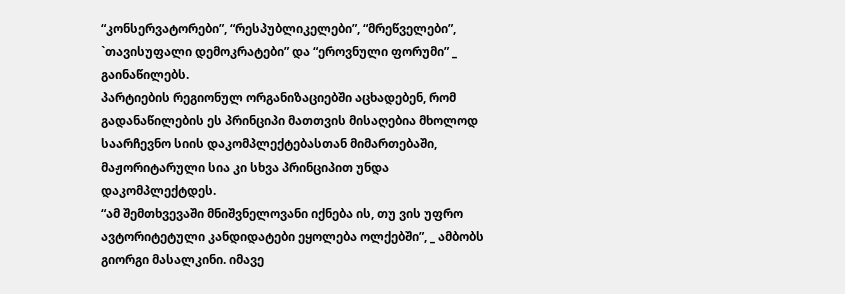“კონსერვატორები”, “რესპუბლიკელები”, “მრეწველები”, `თავისუფალი დემოკრატები” და “ეროვნული ფორუმი” _ გაინაწილებს.
პარტიების რეგიონულ ორგანიზაციებში აცხადებენ, რომ გადანაწილების ეს პრინციპი მათთვის მისაღებია მხოლოდ საარჩევნო სიის დაკომპლექტებასთან მიმართებაში, მაჟორიტარული სია კი სხვა პრინციპით უნდა დაკომპლექტდეს.
“ამ შემთხვევაში მნიშვნელოვანი იქნება ის, თუ ვის უფრო ავტორიტეტული კანდიდატები ეყოლება ოლქებში”, _ ამბობს გიორგი მასალკინი. იმავე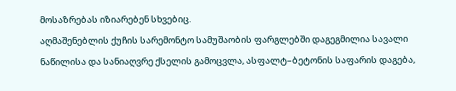მოსაზრებას იზიარებენ სხვებიც.
აღმაშენებლის ქუჩის სარემონტო სამუშაობის ფარგლებში დაგეგმილია სავალი ნაწილისა და სანიაღვრე ქსელის გამოცვლა, ასფალტ–ბეტონის საფარის დაგება,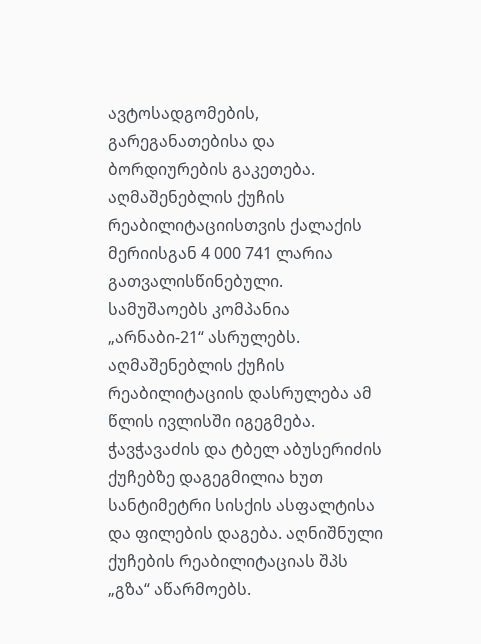ავტოსადგომების, გარეგანათებისა და ბორდიურების გაკეთება. აღმაშენებლის ქუჩის რეაბილიტაციისთვის ქალაქის მერიისგან 4 000 741 ლარია გათვალისწინებული. სამუშაოებს კომპანია „არნაბი-21“ ასრულებს. აღმაშენებლის ქუჩის რეაბილიტაციის დასრულება ამ წლის ივლისში იგეგმება.
ჭავჭავაძის და ტბელ აბუსერიძის ქუჩებზე დაგეგმილია ხუთ სანტიმეტრი სისქის ასფალტისა და ფილების დაგება. აღნიშნული ქუჩების რეაბილიტაციას შპს „გზა“ აწარმოებს.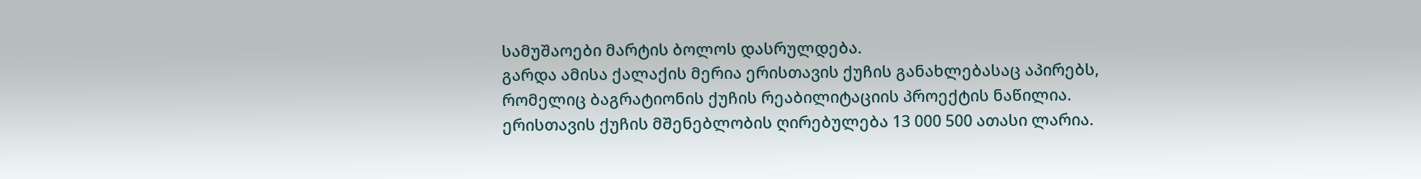სამუშაოები მარტის ბოლოს დასრულდება.
გარდა ამისა ქალაქის მერია ერისთავის ქუჩის განახლებასაც აპირებს, რომელიც ბაგრატიონის ქუჩის რეაბილიტაციის პროექტის ნაწილია. ერისთავის ქუჩის მშენებლობის ღირებულება 13 000 500 ათასი ლარია.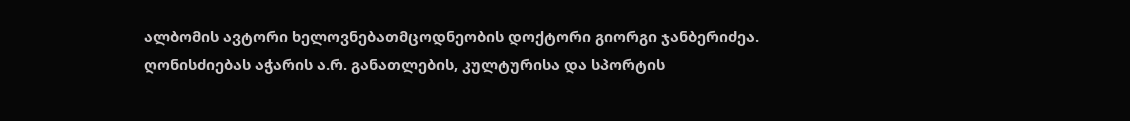ალბომის ავტორი ხელოვნებათმცოდნეობის დოქტორი გიორგი ჯანბერიძეა.
ღონისძიებას აჭარის ა.რ. განათლების, კულტურისა და სპორტის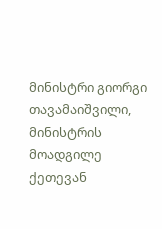მინისტრი გიორგი თავამაიშვილი, მინისტრის მოადგილე ქეთევან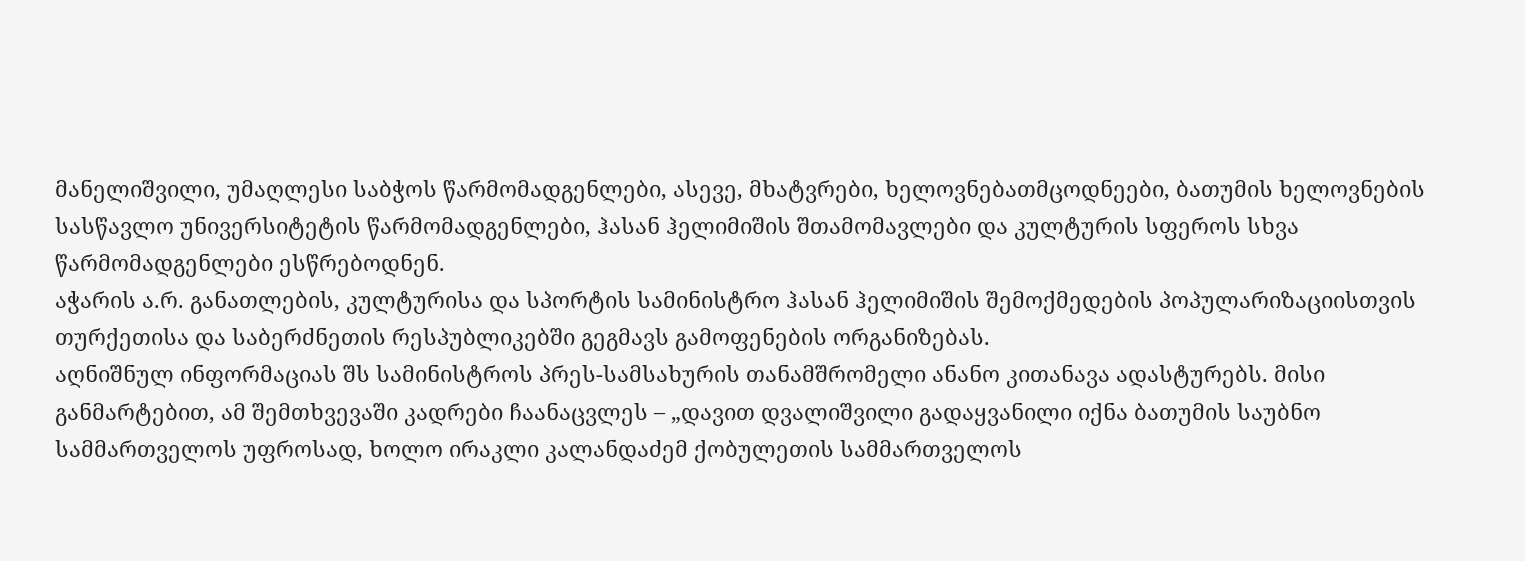მანელიშვილი, უმაღლესი საბჭოს წარმომადგენლები, ასევე, მხატვრები, ხელოვნებათმცოდნეები, ბათუმის ხელოვნების სასწავლო უნივერსიტეტის წარმომადგენლები, ჰასან ჰელიმიშის შთამომავლები და კულტურის სფეროს სხვა წარმომადგენლები ესწრებოდნენ.
აჭარის ა.რ. განათლების, კულტურისა და სპორტის სამინისტრო ჰასან ჰელიმიშის შემოქმედების პოპულარიზაციისთვის თურქეთისა და საბერძნეთის რესპუბლიკებში გეგმავს გამოფენების ორგანიზებას.
აღნიშნულ ინფორმაციას შს სამინისტროს პრეს-სამსახურის თანამშრომელი ანანო კითანავა ადასტურებს. მისი განმარტებით, ამ შემთხვევაში კადრები ჩაანაცვლეს – „დავით დვალიშვილი გადაყვანილი იქნა ბათუმის საუბნო სამმართველოს უფროსად, ხოლო ირაკლი კალანდაძემ ქობულეთის სამმართველოს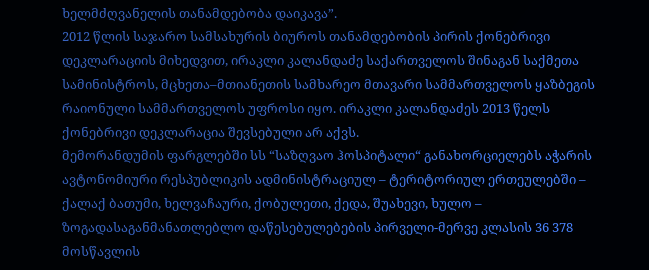ხელმძღვანელის თანამდებობა დაიკავა”.
2012 წლის საჯარო სამსახურის ბიუროს თანამდებობის პირის ქონებრივი დეკლარაციის მიხედვით, ირაკლი კალანდაძე საქართველოს შინაგან საქმეთა სამინისტროს, მცხეთა–მთიანეთის სამხარეო მთავარი სამმართველოს ყაზბეგის რაიონული სამმართველოს უფროსი იყო. ირაკლი კალანდაძეს 2013 წელს ქონებრივი დეკლარაცია შევსებული არ აქვს.
მემორანდუმის ფარგლებში სს “საზღვაო ჰოსპიტალი“ განახორციელებს აჭარის ავტონომიური რესპუბლიკის ადმინისტრაციულ – ტერიტორიულ ერთეულებში – ქალაქ ბათუმი, ხელვაჩაური, ქობულეთი, ქედა, შუახევი, ხულო – ზოგადასაგანმანათლებლო დაწესებულებების პირველი-მერვე კლასის 36 378 მოსწავლის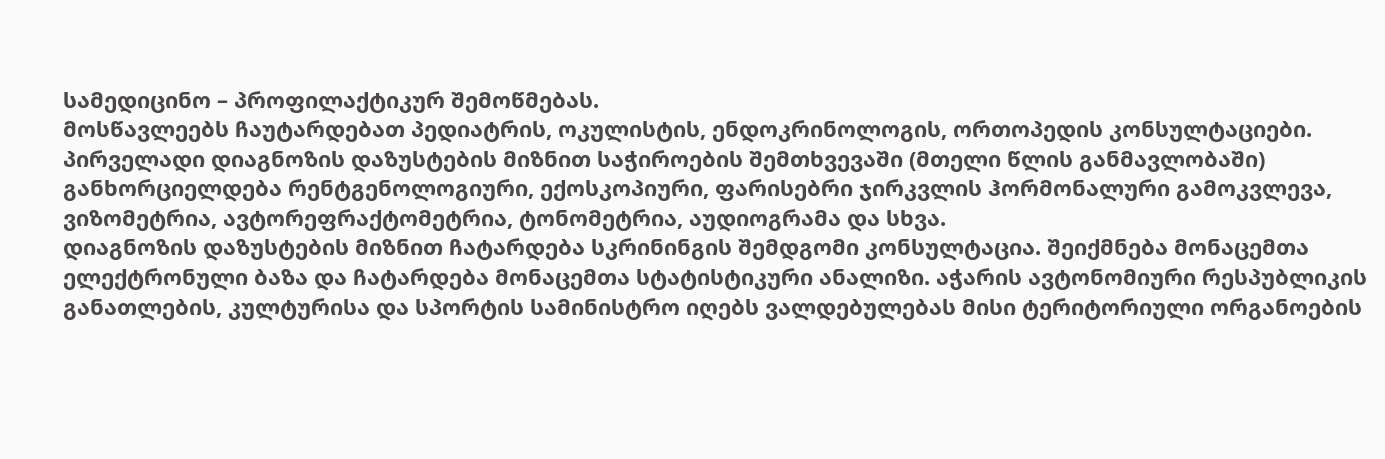სამედიცინო – პროფილაქტიკურ შემოწმებას.
მოსწავლეებს ჩაუტარდებათ პედიატრის, ოკულისტის, ენდოკრინოლოგის, ორთოპედის კონსულტაციები. პირველადი დიაგნოზის დაზუსტების მიზნით საჭიროების შემთხვევაში (მთელი წლის განმავლობაში) განხორციელდება რენტგენოლოგიური, ექოსკოპიური, ფარისებრი ჯირკვლის ჰორმონალური გამოკვლევა, ვიზომეტრია, ავტორეფრაქტომეტრია, ტონომეტრია, აუდიოგრამა და სხვა.
დიაგნოზის დაზუსტების მიზნით ჩატარდება სკრინინგის შემდგომი კონსულტაცია. შეიქმნება მონაცემთა ელექტრონული ბაზა და ჩატარდება მონაცემთა სტატისტიკური ანალიზი. აჭარის ავტონომიური რესპუბლიკის განათლების, კულტურისა და სპორტის სამინისტრო იღებს ვალდებულებას მისი ტერიტორიული ორგანოების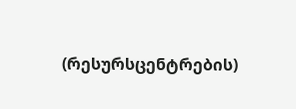(რესურსცენტრების)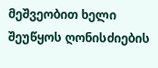მეშვეობით ხელი შეუწყოს ღონისძიების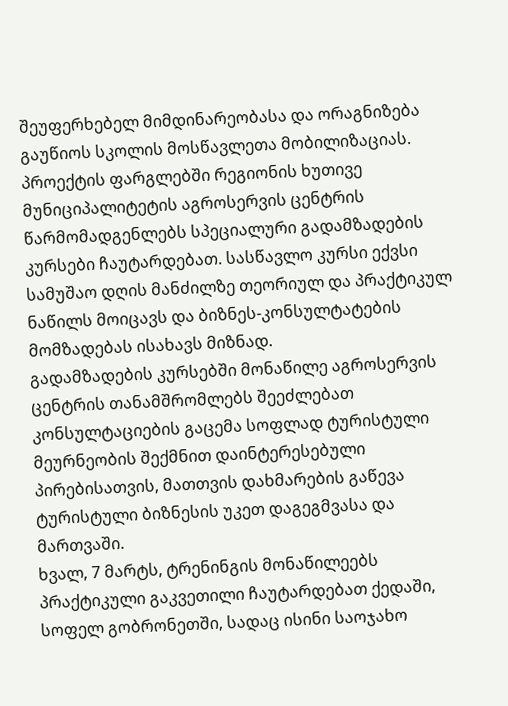შეუფერხებელ მიმდინარეობასა და ორაგნიზება გაუწიოს სკოლის მოსწავლეთა მობილიზაციას.
პროექტის ფარგლებში რეგიონის ხუთივე მუნიციპალიტეტის აგროსერვის ცენტრის წარმომადგენლებს სპეციალური გადამზადების კურსები ჩაუტარდებათ. სასწავლო კურსი ექვსი სამუშაო დღის მანძილზე თეორიულ და პრაქტიკულ ნაწილს მოიცავს და ბიზნეს-კონსულტატების მომზადებას ისახავს მიზნად.
გადამზადების კურსებში მონაწილე აგროსერვის ცენტრის თანამშრომლებს შეეძლებათ კონსულტაციების გაცემა სოფლად ტურისტული მეურნეობის შექმნით დაინტერესებული პირებისათვის, მათთვის დახმარების გაწევა ტურისტული ბიზნესის უკეთ დაგეგმვასა და მართვაში.
ხვალ, 7 მარტს, ტრენინგის მონაწილეებს პრაქტიკული გაკვეთილი ჩაუტარდებათ ქედაში, სოფელ გობრონეთში, სადაც ისინი საოჯახო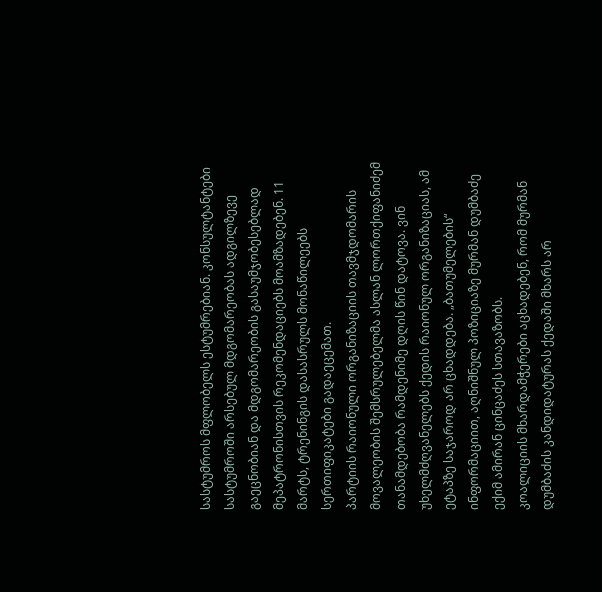სასტუმროს მფლობელს ესტუმრებიან. კონსულტანტები სასტუმროში არსებულ მდგომარეობას ადგილზევე გაეცნობიან და მდგომარეობის გასაუმჯობესებლად მეპატრონისთვის რეკომენდაციებს მოამზადებენ. 11 მარტს, ტრენინგის დასასრულს მონაწილეებს სერთიფიკატები გადაეცემათ.
პარტიის რაიონული ორგანიზაციის თავმჯდომარის მოვალეობის შემსრულებელმა ასლან ლორთქიფანიძემ თანამდებობა რამდენიმე დღის წინ დატოვა. ვინ უხელმძღვანელებს ქედის რაიონულ ორგანიზაციას, ამ ეტაპზე საჯაროდ არ ცხადდება. „ბათუმელების“ ინფორმაციით, აღნიშნულ პოზიციაზე მურმან დუმბაძე ექიმ ამირან ცინცაძეს სთავაზობს.
კოალიციის მხარდამჭერები აცხადებენ, რომ მურმან დუმბაძის კანდიდატურას ქედაში მხარს არ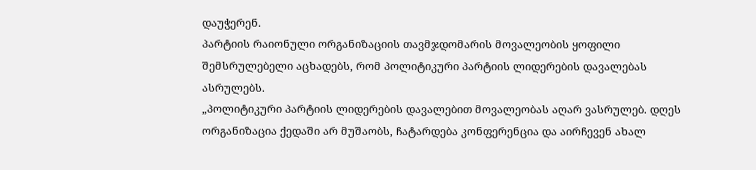დაუჭერენ.
პარტიის რაიონული ორგანიზაციის თავმჯდომარის მოვალეობის ყოფილი შემსრულებელი აცხადებს, რომ პოლიტიკური პარტიის ლიდერების დავალებას ასრულებს.
„პოლიტიკური პარტიის ლიდერების დავალებით მოვალეობას აღარ ვასრულებ. დღეს ორგანიზაცია ქედაში არ მუშაობს, ჩატარდება კონფერენცია და აირჩევენ ახალ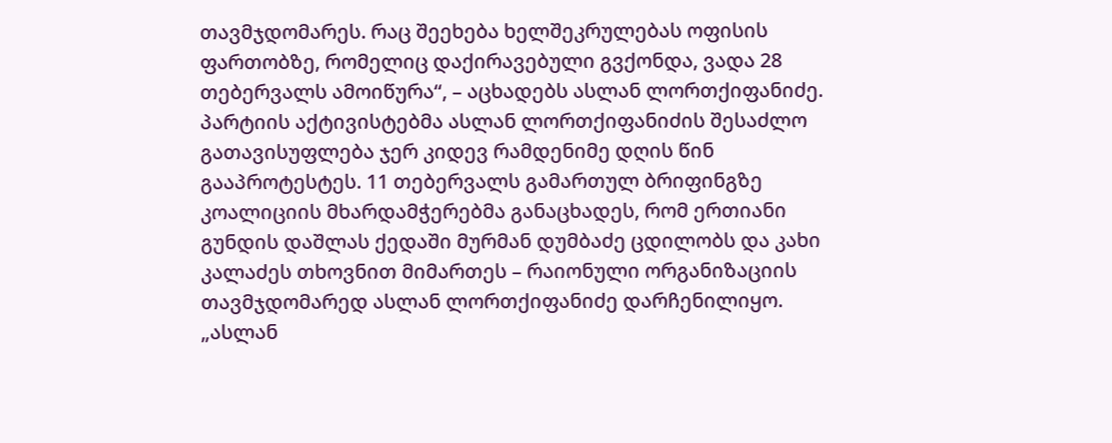თავმჯდომარეს. რაც შეეხება ხელშეკრულებას ოფისის ფართობზე, რომელიც დაქირავებული გვქონდა, ვადა 28 თებერვალს ამოიწურა“, – აცხადებს ასლან ლორთქიფანიძე.
პარტიის აქტივისტებმა ასლან ლორთქიფანიძის შესაძლო გათავისუფლება ჯერ კიდევ რამდენიმე დღის წინ გააპროტესტეს. 11 თებერვალს გამართულ ბრიფინგზე კოალიციის მხარდამჭერებმა განაცხადეს, რომ ერთიანი გუნდის დაშლას ქედაში მურმან დუმბაძე ცდილობს და კახი კალაძეს თხოვნით მიმართეს – რაიონული ორგანიზაციის თავმჯდომარედ ასლან ლორთქიფანიძე დარჩენილიყო.
„ასლან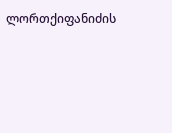ლორთქიფანიძის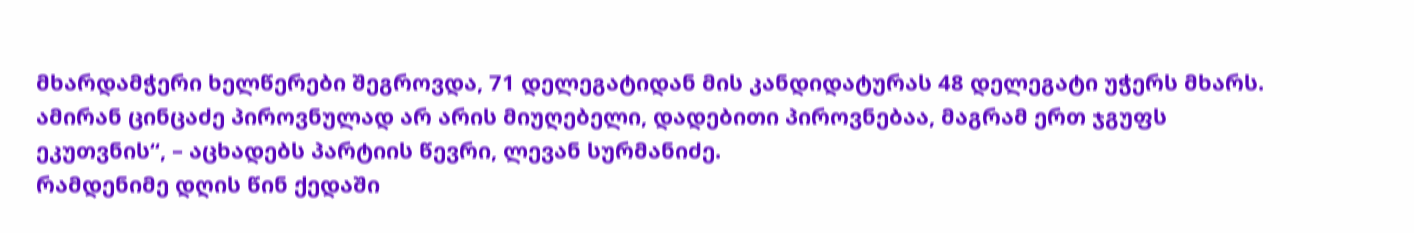მხარდამჭერი ხელწერები შეგროვდა, 71 დელეგატიდან მის კანდიდატურას 48 დელეგატი უჭერს მხარს. ამირან ცინცაძე პიროვნულად არ არის მიუღებელი, დადებითი პიროვნებაა, მაგრამ ერთ ჯგუფს ეკუთვნის“, – აცხადებს პარტიის წევრი, ლევან სურმანიძე.
რამდენიმე დღის წინ ქედაში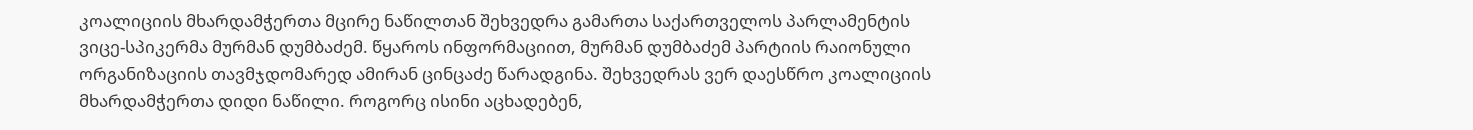კოალიციის მხარდამჭერთა მცირე ნაწილთან შეხვედრა გამართა საქართველოს პარლამენტის ვიცე-სპიკერმა მურმან დუმბაძემ. წყაროს ინფორმაციით, მურმან დუმბაძემ პარტიის რაიონული ორგანიზაციის თავმჯდომარედ ამირან ცინცაძე წარადგინა. შეხვედრას ვერ დაესწრო კოალიციის მხარდამჭერთა დიდი ნაწილი. როგორც ისინი აცხადებენ,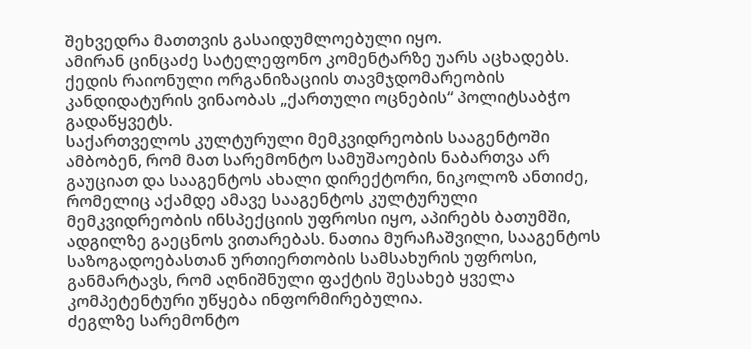შეხვედრა მათთვის გასაიდუმლოებული იყო.
ამირან ცინცაძე სატელეფონო კომენტარზე უარს აცხადებს. ქედის რაიონული ორგანიზაციის თავმჯდომარეობის კანდიდატურის ვინაობას „ქართული ოცნების“ პოლიტსაბჭო გადაწყვეტს.
საქართველოს კულტურული მემკვიდრეობის სააგენტოში ამბობენ, რომ მათ სარემონტო სამუშაოების ნაბართვა არ გაუციათ და სააგენტოს ახალი დირექტორი, ნიკოლოზ ანთიძე, რომელიც აქამდე ამავე სააგენტოს კულტურული მემკვიდრეობის ინსპექციის უფროსი იყო, აპირებს ბათუმში, ადგილზე გაეცნოს ვითარებას. ნათია მურაჩაშვილი, სააგენტოს საზოგადოებასთან ურთიერთობის სამსახურის უფროსი, განმარტავს, რომ აღნიშნული ფაქტის შესახებ ყველა კომპეტენტური უწყება ინფორმირებულია.
ძეგლზე სარემონტო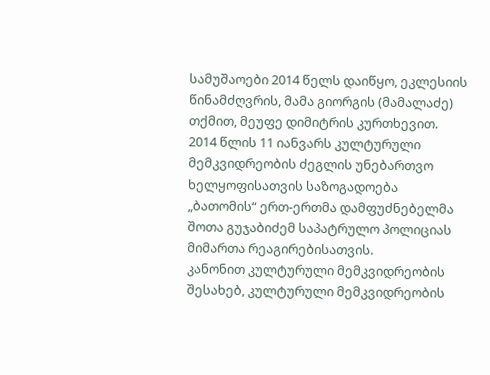სამუშაოები 2014 წელს დაიწყო, ეკლესიის წინამძღვრის, მამა გიორგის (მამალაძე) თქმით, მეუფე დიმიტრის კურთხევით.
2014 წლის 11 იანვარს კულტურული მემკვიდრეობის ძეგლის უნებართვო ხელყოფისათვის საზოგადოება „ბათომის“ ერთ-ერთმა დამფუძნებელმა შოთა გუჯაბიძემ საპატრულო პოლიციას მიმართა რეაგირებისათვის.
კანონით კულტურული მემკვიდრეობის შესახებ, კულტურული მემკვიდრეობის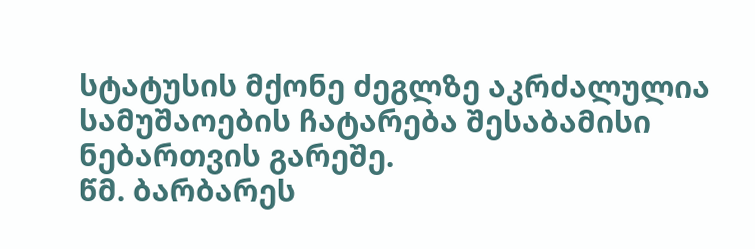სტატუსის მქონე ძეგლზე აკრძალულია სამუშაოების ჩატარება შესაბამისი ნებართვის გარეშე.
წმ. ბარბარეს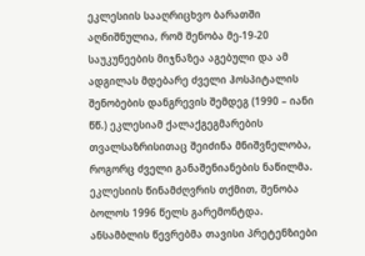ეკლესიის სააღრიცხვო ბარათში აღნიშნულია, რომ შენობა მე-19-20 საუკუნეების მიჯნაზეა აგებული და ამ ადგილას მდებარე ძველი ჰოსპიტალის შენობების დანგრევის შემდეგ (1990 – იანი წწ.) ეკლესიამ ქალაქგეგმარების თვალსაზრისითაც შეიძინა მნიშვნელობა, როგორც ძველი განაშენიანების ნაწილმა. ეკლესიის წინამძღვრის თქმით, შენობა ბოლოს 1996 წელს გარემონტდა.
ანსამბლის წევრებმა თავისი პრეტენზიები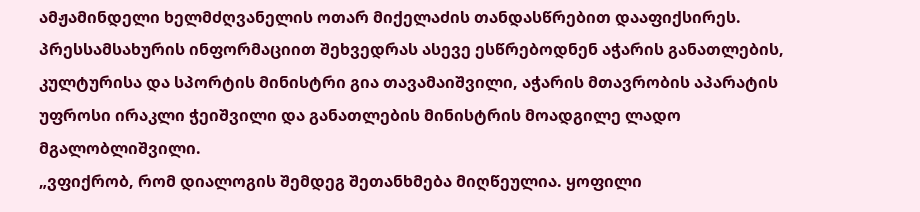ამჟამინდელი ხელმძღვანელის ოთარ მიქელაძის თანდასწრებით დააფიქსირეს. პრესსამსახურის ინფორმაციით შეხვედრას ასევე ესწრებოდნენ აჭარის განათლების, კულტურისა და სპორტის მინისტრი გია თავამაიშვილი, აჭარის მთავრობის აპარატის უფროსი ირაკლი ჭეიშვილი და განათლების მინისტრის მოადგილე ლადო მგალობლიშვილი.
„ვფიქრობ, რომ დიალოგის შემდეგ შეთანხმება მიღწეულია. ყოფილი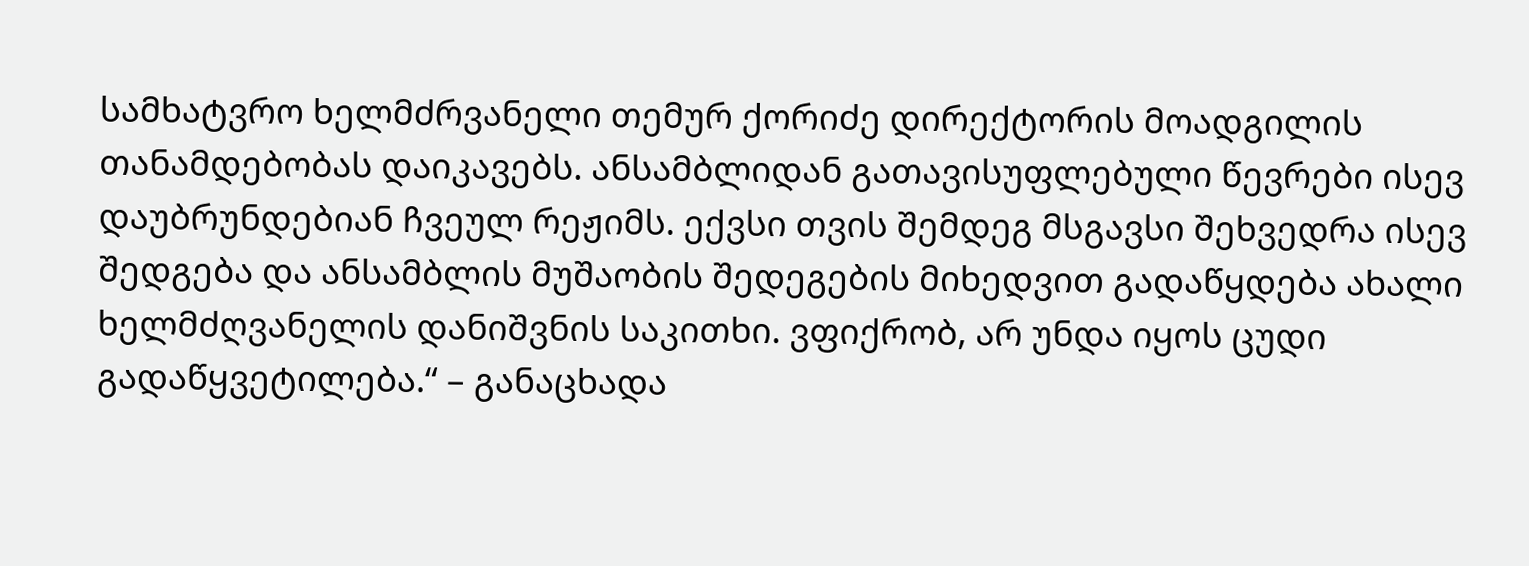სამხატვრო ხელმძრვანელი თემურ ქორიძე დირექტორის მოადგილის თანამდებობას დაიკავებს. ანსამბლიდან გათავისუფლებული წევრები ისევ დაუბრუნდებიან ჩვეულ რეჟიმს. ექვსი თვის შემდეგ მსგავსი შეხვედრა ისევ შედგება და ანსამბლის მუშაობის შედეგების მიხედვით გადაწყდება ახალი ხელმძღვანელის დანიშვნის საკითხი. ვფიქრობ, არ უნდა იყოს ცუდი გადაწყვეტილება.“ – განაცხადა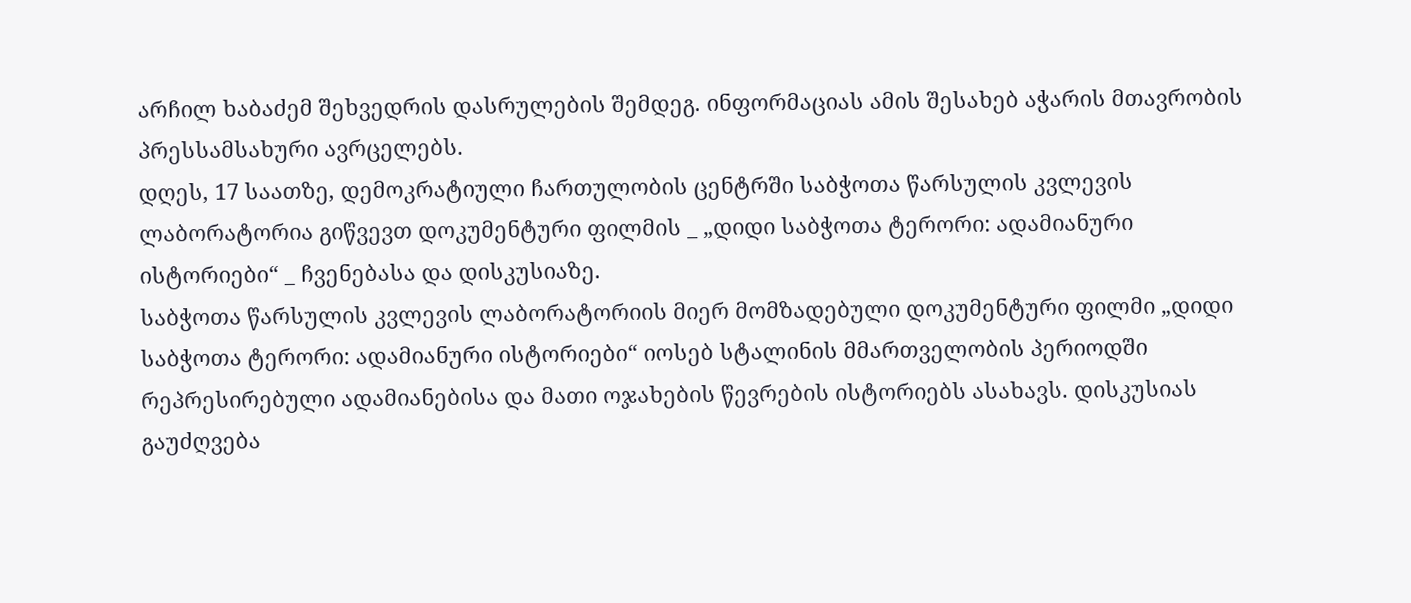არჩილ ხაბაძემ შეხვედრის დასრულების შემდეგ. ინფორმაციას ამის შესახებ აჭარის მთავრობის პრესსამსახური ავრცელებს.
დღეს, 17 საათზე, დემოკრატიული ჩართულობის ცენტრში საბჭოთა წარსულის კვლევის ლაბორატორია გიწვევთ დოკუმენტური ფილმის _ „დიდი საბჭოთა ტერორი: ადამიანური ისტორიები“ _ ჩვენებასა და დისკუსიაზე.
საბჭოთა წარსულის კვლევის ლაბორატორიის მიერ მომზადებული დოკუმენტური ფილმი „დიდი საბჭოთა ტერორი: ადამიანური ისტორიები“ იოსებ სტალინის მმართველობის პერიოდში რეპრესირებული ადამიანებისა და მათი ოჯახების წევრების ისტორიებს ასახავს. დისკუსიას გაუძღვება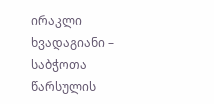ირაკლი ხვადაგიანი – საბჭოთა წარსულის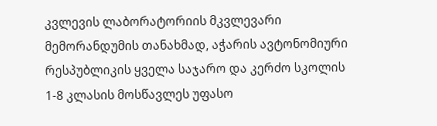კვლევის ლაბორატორიის მკვლევარი
მემორანდუმის თანახმად, აჭარის ავტონომიური რესპუბლიკის ყველა საჯარო და კერძო სკოლის 1-8 კლასის მოსწავლეს უფასო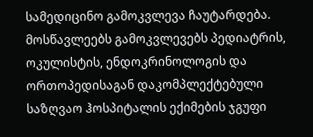სამედიცინო გამოკვლევა ჩაუტარდება. მოსწავლეებს გამოკვლევებს პედიატრის, ოკულისტის, ენდოკრინოლოგის და ორთოპედისაგან დაკომპლექტებული საზღვაო ჰოსპიტალის ექიმების ჯგუფი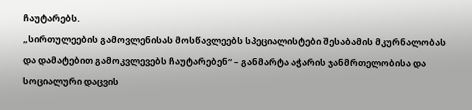ჩაუტარებს.
„სირთულეების გამოვლენისას მოსწავლეებს სპეციალისტები შესაბამის მკურნალობას და დამატებით გამოკვლევებს ჩაუტარებენ“ – განმარტა აჭარის ჯანმრთელობისა და სოციალური დაცვის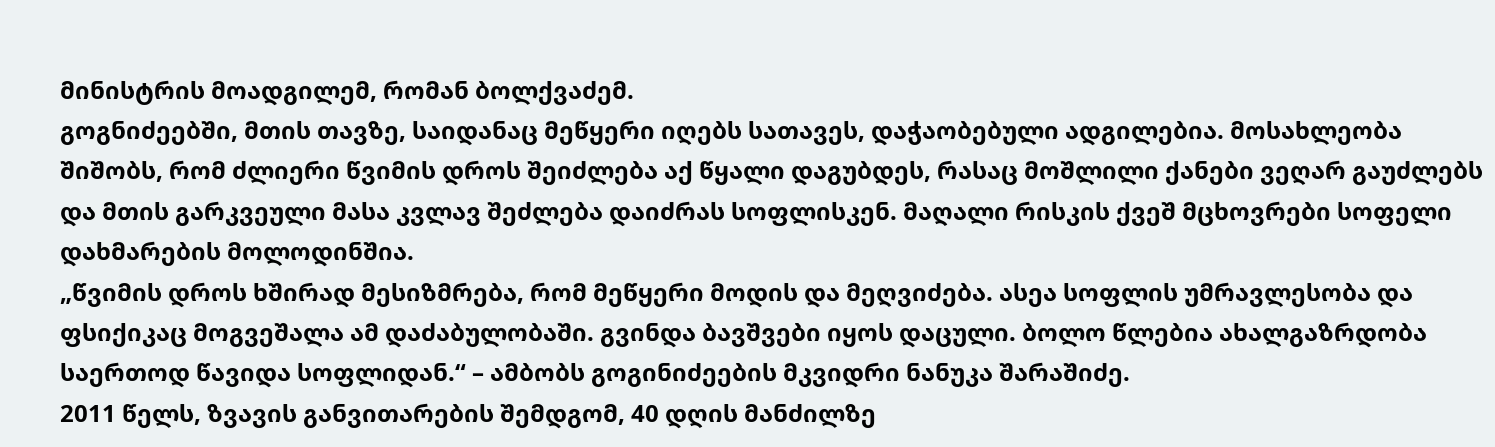მინისტრის მოადგილემ, რომან ბოლქვაძემ.
გოგნიძეებში, მთის თავზე, საიდანაც მეწყერი იღებს სათავეს, დაჭაობებული ადგილებია. მოსახლეობა შიშობს, რომ ძლიერი წვიმის დროს შეიძლება აქ წყალი დაგუბდეს, რასაც მოშლილი ქანები ვეღარ გაუძლებს და მთის გარკვეული მასა კვლავ შეძლება დაიძრას სოფლისკენ. მაღალი რისკის ქვეშ მცხოვრები სოფელი დახმარების მოლოდინშია.
„წვიმის დროს ხშირად მესიზმრება, რომ მეწყერი მოდის და მეღვიძება. ასეა სოფლის უმრავლესობა და ფსიქიკაც მოგვეშალა ამ დაძაბულობაში. გვინდა ბავშვები იყოს დაცული. ბოლო წლებია ახალგაზრდობა საერთოდ წავიდა სოფლიდან.“ – ამბობს გოგინიძეების მკვიდრი ნანუკა შარაშიძე.
2011 წელს, ზვავის განვითარების შემდგომ, 40 დღის მანძილზე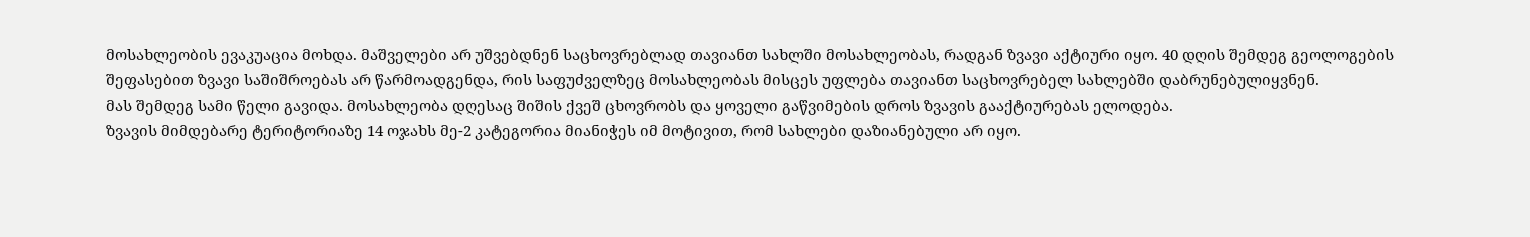მოსახლეობის ევაკუაცია მოხდა. მაშველები არ უშვებდნენ საცხოვრებლად თავიანთ სახლში მოსახლეობას, რადგან ზვავი აქტიური იყო. 40 დღის შემდეგ გეოლოგების შეფასებით ზვავი საშიშროებას არ წარმოადგენდა, რის საფუძველზეც მოსახლეობას მისცეს უფლება თავიანთ საცხოვრებელ სახლებში დაბრუნებულიყვნენ.
მას შემდეგ სამი წელი გავიდა. მოსახლეობა დღესაც შიშის ქვეშ ცხოვრობს და ყოველი გაწვიმების დროს ზვავის გააქტიურებას ელოდება.
ზვავის მიმდებარე ტერიტორიაზე 14 ოჯახს მე-2 კატეგორია მიანიჭეს იმ მოტივით, რომ სახლები დაზიანებული არ იყო.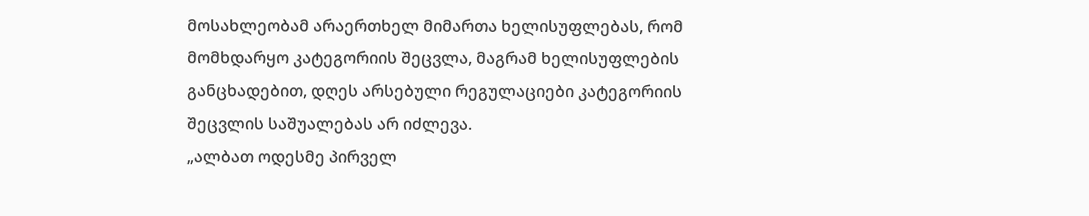მოსახლეობამ არაერთხელ მიმართა ხელისუფლებას, რომ მომხდარყო კატეგორიის შეცვლა, მაგრამ ხელისუფლების განცხადებით, დღეს არსებული რეგულაციები კატეგორიის შეცვლის საშუალებას არ იძლევა.
„ალბათ ოდესმე პირველ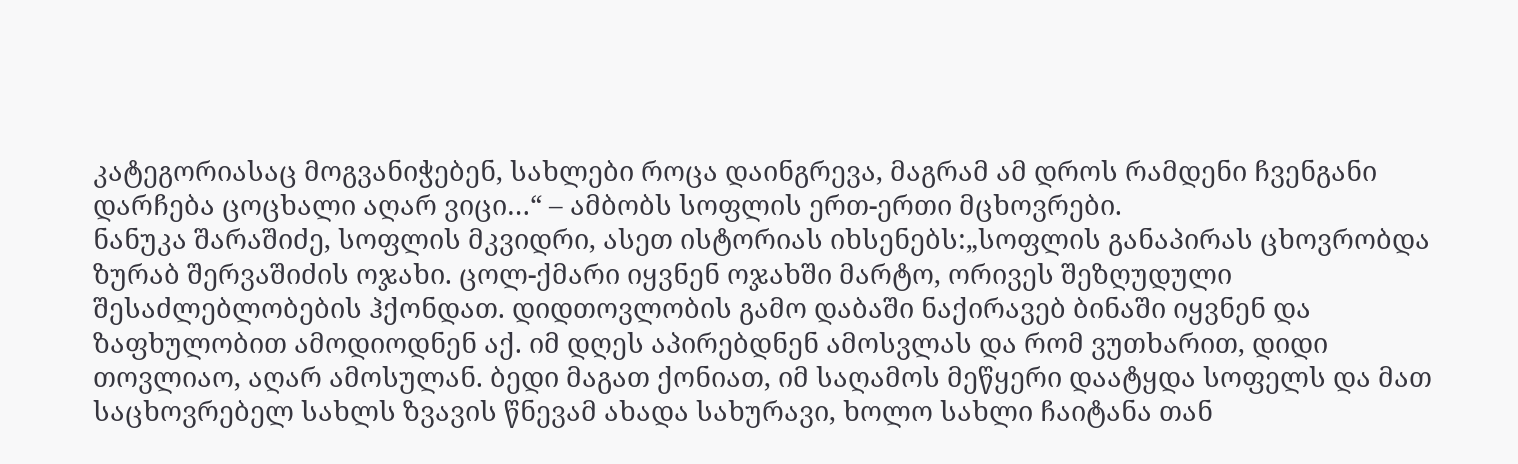კატეგორიასაც მოგვანიჭებენ, სახლები როცა დაინგრევა, მაგრამ ამ დროს რამდენი ჩვენგანი დარჩება ცოცხალი აღარ ვიცი…“ – ამბობს სოფლის ერთ-ერთი მცხოვრები.
ნანუკა შარაშიძე, სოფლის მკვიდრი, ასეთ ისტორიას იხსენებს:„სოფლის განაპირას ცხოვრობდა ზურაბ შერვაშიძის ოჯახი. ცოლ-ქმარი იყვნენ ოჯახში მარტო, ორივეს შეზღუდული შესაძლებლობების ჰქონდათ. დიდთოვლობის გამო დაბაში ნაქირავებ ბინაში იყვნენ და ზაფხულობით ამოდიოდნენ აქ. იმ დღეს აპირებდნენ ამოსვლას და რომ ვუთხარით, დიდი თოვლიაო, აღარ ამოსულან. ბედი მაგათ ქონიათ, იმ საღამოს მეწყერი დაატყდა სოფელს და მათ საცხოვრებელ სახლს ზვავის წნევამ ახადა სახურავი, ხოლო სახლი ჩაიტანა თან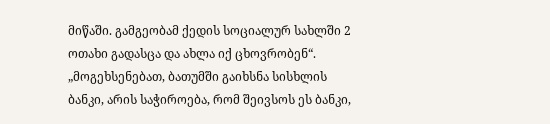მიწაში. გამგეობამ ქედის სოციალურ სახლში 2 ოთახი გადასცა და ახლა იქ ცხოვრობენ“.
„მოგეხსენებათ, ბათუმში გაიხსნა სისხლის ბანკი, არის საჭიროება, რომ შეივსოს ეს ბანკი,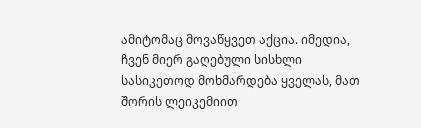ამიტომაც მოვაწყვეთ აქცია. იმედია, ჩვენ მიერ გაღებული სისხლი სასიკეთოდ მოხმარდება ყველას, მათ შორის ლეიკემიით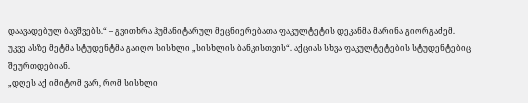დაავადებულ ბავშვებს.“ – გვითხრა ჰუმანიტარულ მეცნიერებათა ფაკულტეტის დეკანმა მარინა გიორგაძემ.
უკვე ასზე მეტმა სტუდენტმა გაიღო სისხლი „სისხლის ბანკისთვის“. აქციას სხვა ფაკულტეტების სტუდენტებიც შეურთდებიან.
„დღეს აქ იმიტომ ვარ, რომ სისხლი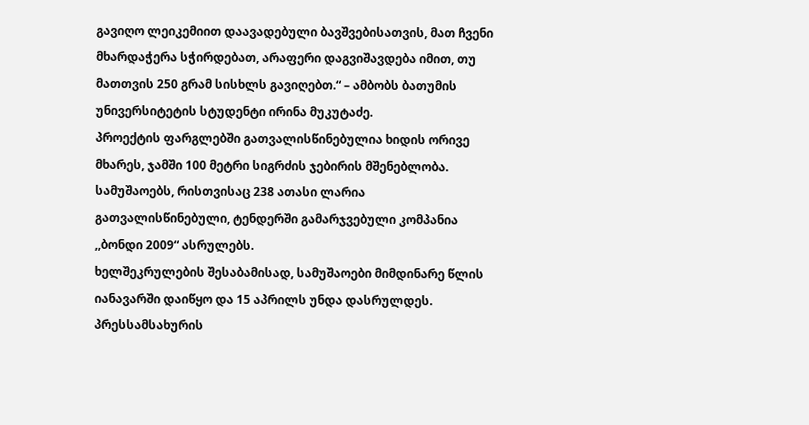გავიღო ლეიკემიით დაავადებული ბავშვებისათვის, მათ ჩვენი მხარდაჭერა სჭირდებათ, არაფერი დაგვიშავდება იმით, თუ მათთვის 250 გრამ სისხლს გავიღებთ.“ – ამბობს ბათუმის უნივერსიტეტის სტუდენტი ირინა მუკუტაძე.
პროექტის ფარგლებში გათვალისწინებულია ხიდის ორივე მხარეს, ჯამში 100 მეტრი სიგრძის ჯებირის მშენებლობა. სამუშაოებს, რისთვისაც 238 ათასი ლარია გათვალისწინებული, ტენდერში გამარჯვებული კომპანია ,,ბონდი 2009“ ასრულებს.
ხელშეკრულების შესაბამისად, სამუშაოები მიმდინარე წლის იანავარში დაიწყო და 15 აპრილს უნდა დასრულდეს.
პრესსამსახურის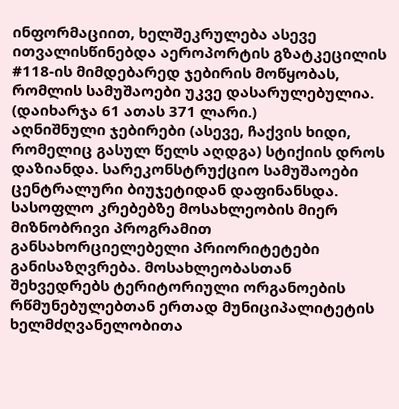ინფორმაციით, ხელშეკრულება ასევე ითვალისწინებდა აეროპორტის გზატკეცილის #118-ის მიმდებარედ ჯებირის მოწყობას, რომლის სამუშაოები უკვე დასარულებულია. (დაიხარჯა 61 ათას 371 ლარი.)
აღნიშნული ჯებირები (ასევე, ჩაქვის ხიდი, რომელიც გასულ წელს აღდგა) სტიქიის დროს დაზიანდა. სარეკონსტრუქციო სამუშაოები ცენტრალური ბიუჯეტიდან დაფინანსდა.
სასოფლო კრებებზე მოსახლეობის მიერ მიზნობრივი პროგრამით განსახორციელებელი პრიორიტეტები განისაზღვრება. მოსახლეობასთან შეხვედრებს ტერიტორიული ორგანოების რწმუნებულებთან ერთად მუნიციპალიტეტის ხელმძღვანელობითა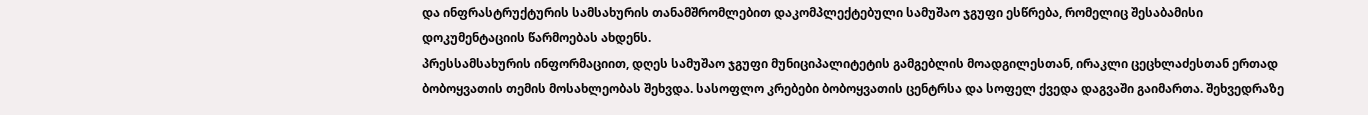და ინფრასტრუქტურის სამსახურის თანამშრომლებით დაკომპლექტებული სამუშაო ჯგუფი ესწრება, რომელიც შესაბამისი დოკუმენტაციის წარმოებას ახდენს.
პრესსამსახურის ინფორმაციით, დღეს სამუშაო ჯგუფი მუნიციპალიტეტის გამგებლის მოადგილესთან, ირაკლი ცეცხლაძესთან ერთად ბობოყვათის თემის მოსახლეობას შეხვდა. სასოფლო კრებები ბობოყვათის ცენტრსა და სოფელ ქვედა დაგვაში გაიმართა. შეხვედრაზე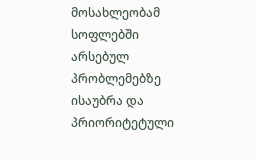მოსახლეობამ სოფლებში არსებულ პრობლემებზე ისაუბრა და პრიორიტეტული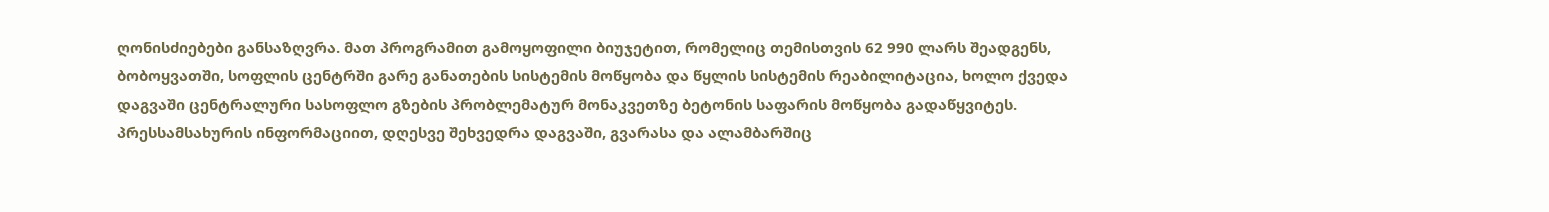ღონისძიებები განსაზღვრა. მათ პროგრამით გამოყოფილი ბიუჯეტით, რომელიც თემისთვის 62 990 ლარს შეადგენს, ბობოყვათში, სოფლის ცენტრში გარე განათების სისტემის მოწყობა და წყლის სისტემის რეაბილიტაცია, ხოლო ქვედა დაგვაში ცენტრალური სასოფლო გზების პრობლემატურ მონაკვეთზე ბეტონის საფარის მოწყობა გადაწყვიტეს.
პრესსამსახურის ინფორმაციით, დღესვე შეხვედრა დაგვაში, გვარასა და ალამბარშიც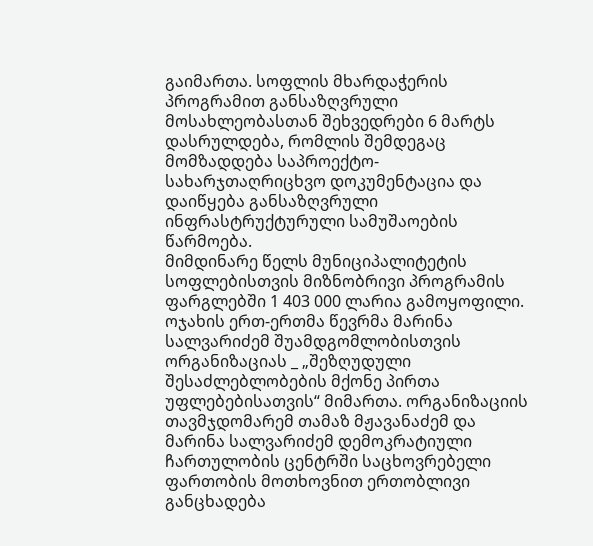გაიმართა. სოფლის მხარდაჭერის პროგრამით განსაზღვრული მოსახლეობასთან შეხვედრები 6 მარტს დასრულდება, რომლის შემდეგაც მომზადდება საპროექტო-სახარჯთაღრიცხვო დოკუმენტაცია და დაიწყება განსაზღვრული ინფრასტრუქტურული სამუშაოების წარმოება.
მიმდინარე წელს მუნიციპალიტეტის სოფლებისთვის მიზნობრივი პროგრამის ფარგლებში 1 403 000 ლარია გამოყოფილი.
ოჯახის ერთ-ერთმა წევრმა მარინა სალვარიძემ შუამდგომლობისთვის ორგანიზაციას _ „შეზღუდული შესაძლებლობების მქონე პირთა უფლებებისათვის“ მიმართა. ორგანიზაციის თავმჯდომარემ თამაზ მჟავანაძემ და მარინა სალვარიძემ დემოკრატიული ჩართულობის ცენტრში საცხოვრებელი ფართობის მოთხოვნით ერთობლივი განცხადება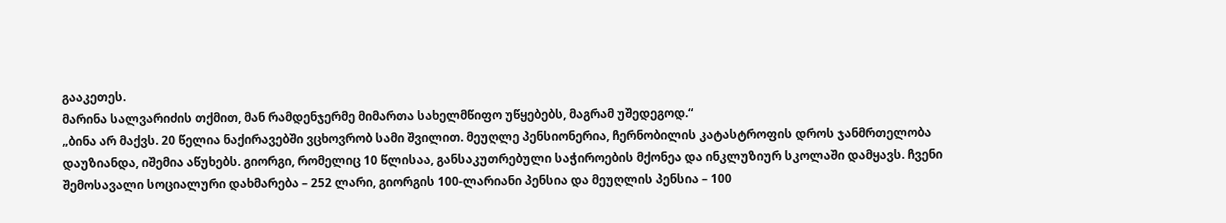გააკეთეს.
მარინა სალვარიძის თქმით, მან რამდენჯერმე მიმართა სახელმწიფო უწყებებს, მაგრამ უშედეგოდ.“
„ბინა არ მაქვს. 20 წელია ნაქირავებში ვცხოვრობ სამი შვილით. მეუღლე პენსიონერია, ჩერნობილის კატასტროფის დროს ჯანმრთელობა დაუზიანდა, იშემია აწუხებს. გიორგი, რომელიც 10 წლისაა, განსაკუთრებული საჭიროების მქონეა და ინკლუზიურ სკოლაში დამყავს. ჩვენი შემოსავალი სოციალური დახმარება – 252 ლარი, გიორგის 100-ლარიანი პენსია და მეუღლის პენსია – 100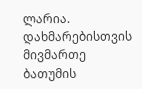ლარია. დახმარებისთვის მივმართე ბათუმის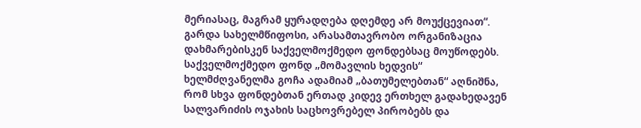მერიასაც, მაგრამ ყურადღება დღემდე არ მოუქცევიათ“.
გარდა სახელმწიფოსი, არასამთავრობო ორგანიზაცია დახმარებისკენ საქველმოქმედო ფონდებსაც მოუწოდებს.
საქველმოქმედო ფონდ „მომავლის ხედვის“ ხელმძღვანელმა გოჩა ადამიამ „ბათუმელებთან“ აღნიშნა, რომ სხვა ფონდებთან ერთად კიდევ ერთხელ გადახედავენ სალვარიძის ოჯახის საცხოვრებელ პირობებს და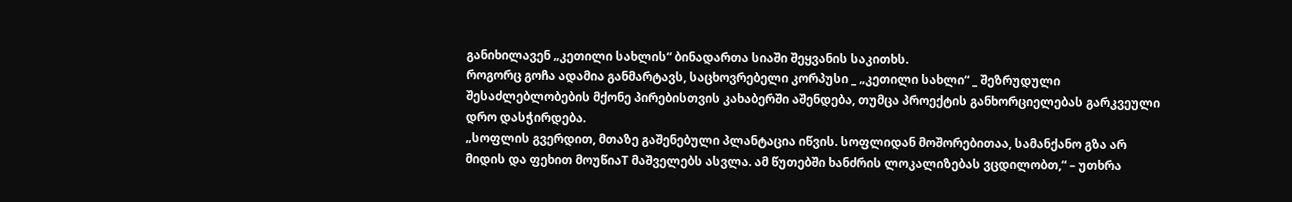განიხილავენ „კეთილი სახლის“ ბინადართა სიაში შეყვანის საკითხს.
როგორც გოჩა ადამია განმარტავს, საცხოვრებელი კორპუსი _ „კეთილი სახლი“ _ შეზრუდული შესაძლებლობების მქონე პირებისთვის კახაბერში აშენდება, თუმცა პროექტის განხორციელებას გარკვეული დრო დასჭირდება.
„სოფლის გვერდით, მთაზე გაშენებული პლანტაცია იწვის. სოფლიდან მოშორებითაა, სამანქანო გზა არ მიდის და ფეხით მოუწიაT მაშველებს ასვლა. ამ წუთებში ხანძრის ლოკალიზებას ვცდილობთ,“ – უთხრა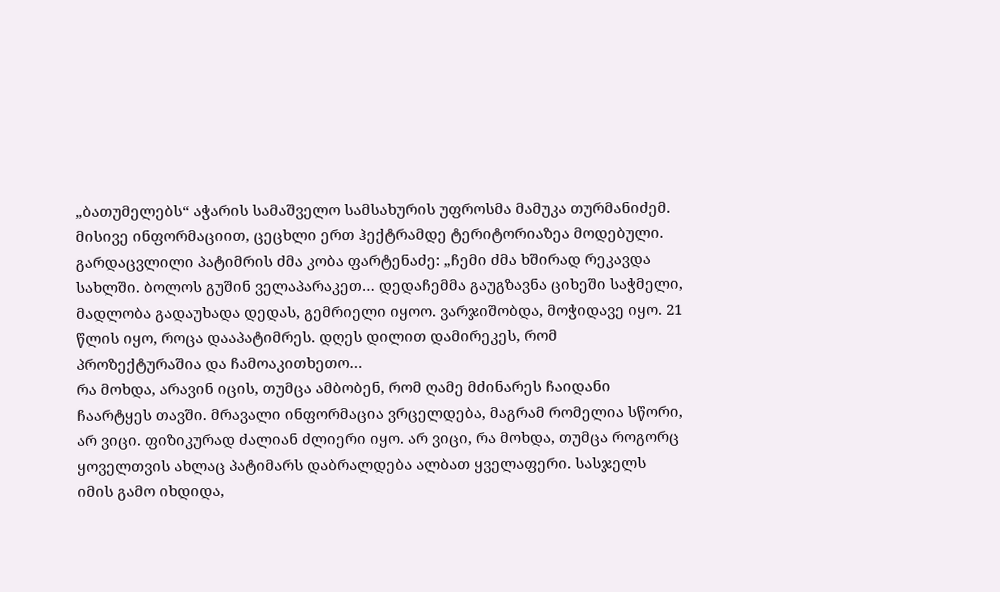„ბათუმელებს“ აჭარის სამაშველო სამსახურის უფროსმა მამუკა თურმანიძემ.
მისივე ინფორმაციით, ცეცხლი ერთ ჰექტრამდე ტერიტორიაზეა მოდებული.
გარდაცვლილი პატიმრის ძმა კობა ფარტენაძე: „ჩემი ძმა ხშირად რეკავდა სახლში. ბოლოს გუშინ ველაპარაკეთ… დედაჩემმა გაუგზავნა ციხეში საჭმელი, მადლობა გადაუხადა დედას, გემრიელი იყოო. ვარჯიშობდა, მოჭიდავე იყო. 21 წლის იყო, როცა დააპატიმრეს. დღეს დილით დამირეკეს, რომ პროზექტურაშია და ჩამოაკითხეთო…
რა მოხდა, არავინ იცის, თუმცა ამბობენ, რომ ღამე მძინარეს ჩაიდანი ჩაარტყეს თავში. მრავალი ინფორმაცია ვრცელდება, მაგრამ რომელია სწორი, არ ვიცი. ფიზიკურად ძალიან ძლიერი იყო. არ ვიცი, რა მოხდა, თუმცა როგორც ყოველთვის ახლაც პატიმარს დაბრალდება ალბათ ყველაფერი. სასჯელს იმის გამო იხდიდა,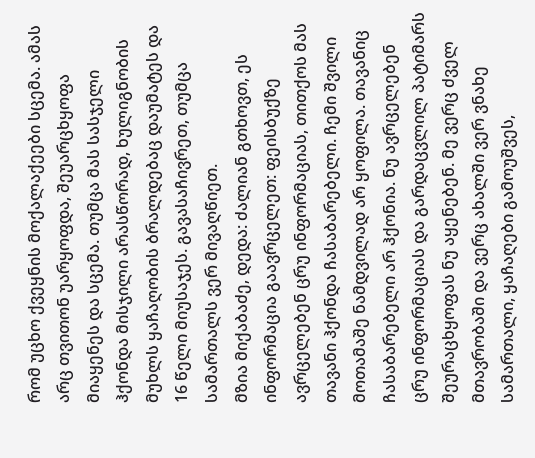რომ უცხო ქვეყნის მოქალაქეები სცემა. ამას არც თვითონ უარყოფდა, შეუარცხყოფა მიაყენეს და სცემა. თუმცა მას სასჯელი ჰქონდა მისჯილი არასწორად, ხულიგნობის მუხლს ყაჩაღობის ბრალდებაც დაუმატეს და 16 წელი მიუსაჯეს. გავასაჩივრეთ, თუმცა სამართალს ვერ მივაღწიეთ.
მზია მიქაბაძე, დედა: ძალიან გთხოვთ, ეს ინფორმაცია გაავრცელეთ: ფეისბუქზე ავრცელებენ ცრუ ინფორმაციას, თითქოს მას თავანი ჰქონდა ჩასაბარებელი. ჩემი შვილი მოთამაშე ნამდვილად არ ყოფილა. თავანიც ჩასაბარებელი არ ჰქონია. ნუ ავრცელებენ ცრუ ინფორმაციას და გარდაცვლილ პატიმარს შეურაცხყოფას ნუ აყენებენ. მე ვერც ძველ მთავრობაში და ვერც ახალში ვერ ვნახე სამართალი, ყაჩაღები გამოუშვეს,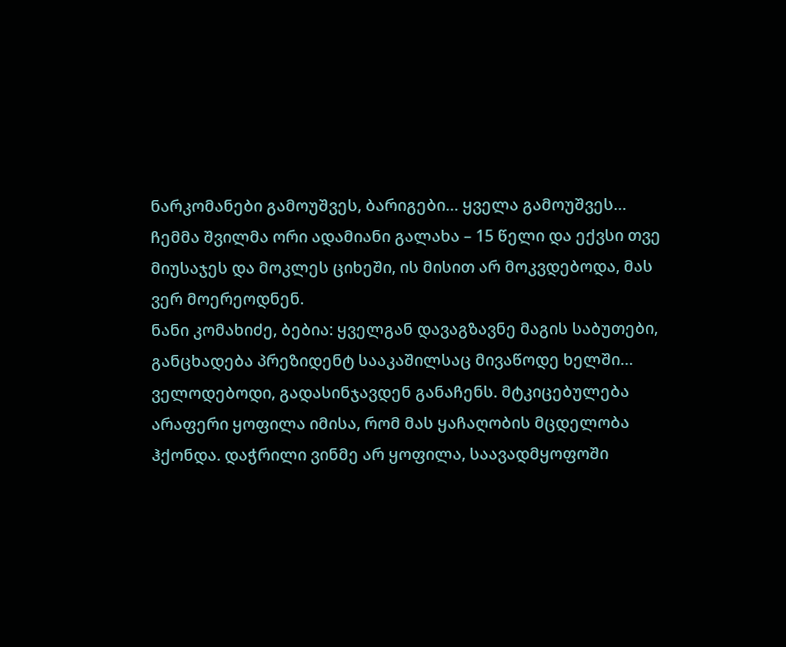ნარკომანები გამოუშვეს, ბარიგები… ყველა გამოუშვეს… ჩემმა შვილმა ორი ადამიანი გალახა – 15 წელი და ექვსი თვე მიუსაჯეს და მოკლეს ციხეში, ის მისით არ მოკვდებოდა, მას ვერ მოერეოდნენ.
ნანი კომახიძე, ბებია: ყველგან დავაგზავნე მაგის საბუთები, განცხადება პრეზიდენტ სააკაშილსაც მივაწოდე ხელში… ველოდებოდი, გადასინჯავდენ განაჩენს. მტკიცებულება არაფერი ყოფილა იმისა, რომ მას ყაჩაღობის მცდელობა ჰქონდა. დაჭრილი ვინმე არ ყოფილა, საავადმყოფოში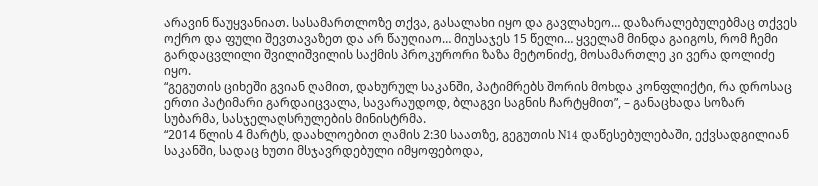არავინ წაუყვანიათ. სასამართლოზე თქვა, გასალახი იყო და გავლახეო… დაზარალებულებმაც თქვეს ოქრო და ფული შევთავაზეთ და არ წაუღიაო… მიუსაჯეს 15 წელი… ყველამ მინდა გაიგოს, რომ ჩემი გარდაცვლილი შვილიშვილის საქმის პროკურორი ზაზა მეტონიძე, მოსამართლე კი ვერა დოლიძე იყო.
“გეგუთის ციხეში გვიან ღამით, დახურულ საკანში, პატიმრებს შორის მოხდა კონფლიქტი, რა დროსაც ერთი პატიმარი გარდაიცვალა, სავარაუდოდ, ბლაგვი საგნის ჩარტყმით”, – განაცხადა სოზარ სუბარმა, სასჯელაღსრულების მინისტრმა.
“2014 წლის 4 მარტს, დაახლოებით ღამის 2:30 საათზე, გეგუთის N14 დაწესებულებაში, ექვსადგილიან საკანში, სადაც ხუთი მსჯავრდებული იმყოფებოდა,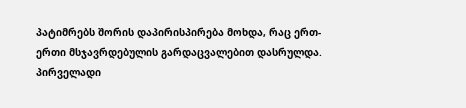პატიმრებს შორის დაპირისპირება მოხდა, რაც ერთ-ერთი მსჯავრდებულის გარდაცვალებით დასრულდა. პირველადი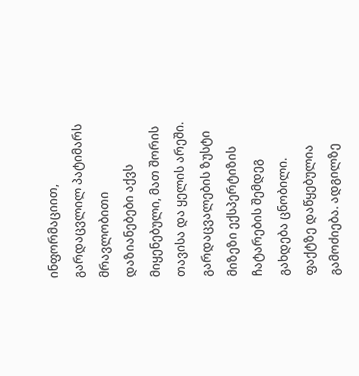ინფორმაციით, გარდაცვლილ პატიმარს მრავლობითი დაზიანებები აქვს მიყენებული, მათ შორის თავისა და ყელის არეში. გარდაცვალების ზუსტი მიზეზი ექსპერტიზის ჩატარების შემდეგ გახდება ცნობილი. ფაქტზე დაწყებულია გამოძიება. ადგილზე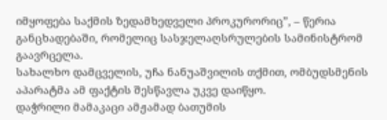იმყოფება საქმის ზედამხედველი პროკურორიც”, – წერია განცხადებაში, რომელიც სასჯელაღსრულების სამინისტრომ გაავრცელა.
სახალხო დამცველის, უჩა ნანუაშვილის თქმით, ომბუდსმენის აპარატმა ამ ფაქტის შესწავლა უკვე დაიწყო.
დაჭრილი მამაკაცი ამჟამად ბათუმის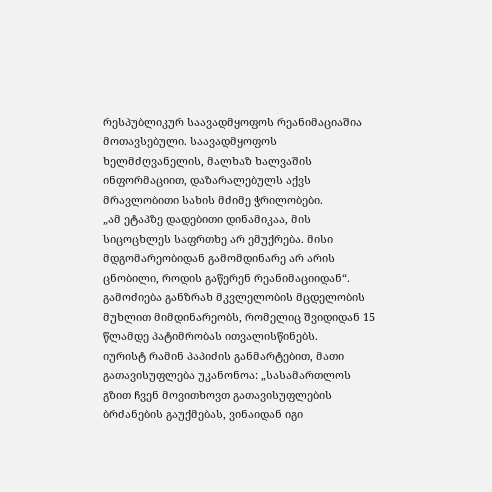რესპუბლიკურ საავადმყოფოს რეანიმაციაშია მოთავსებული. საავადმყოფოს ხელმძღვანელის, მალხაზ ხალვაშის ინფორმაციით, დაზარალებულს აქვს მრავლობითი სახის მძიმე ჭრილობები.
„ამ ეტაპზე დადებითი დინამიკაა, მის სიცოცხლეს საფრთხე არ ემუქრება. მისი მდგომარეობიდან გამომდინარე არ არის ცნობილი, როდის გაწერენ რეანიმაციიდან“.
გამოძიება განზრახ მკვლელობის მცდელობის მუხლით მიმდინარეობს, რომელიც შვიდიდან 15 წლამდე პატიმრობას ითვალისწინებს.
იურისტ რამინ პაპიძის განმარტებით, მათი გათავისუფლება უკანონოა: „სასამართლოს გზით ჩვენ მოვითხოვთ გათავისუფლების ბრძანების გაუქმებას, ვინაიდან იგი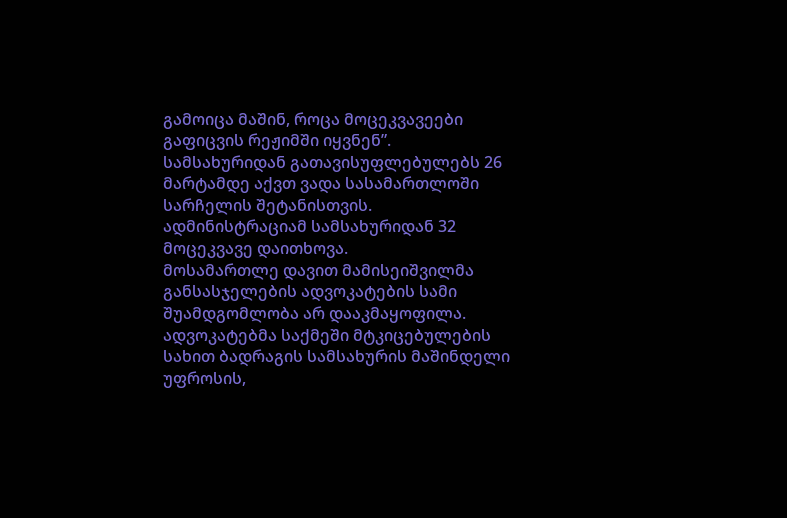გამოიცა მაშინ, როცა მოცეკვავეები გაფიცვის რეჟიმში იყვნენ”. სამსახურიდან გათავისუფლებულებს 26 მარტამდე აქვთ ვადა სასამართლოში სარჩელის შეტანისთვის. ადმინისტრაციამ სამსახურიდან 32 მოცეკვავე დაითხოვა.
მოსამართლე დავით მამისეიშვილმა განსასჯელების ადვოკატების სამი შუამდგომლობა არ დააკმაყოფილა. ადვოკატებმა საქმეში მტკიცებულების სახით ბადრაგის სამსახურის მაშინდელი უფროსის,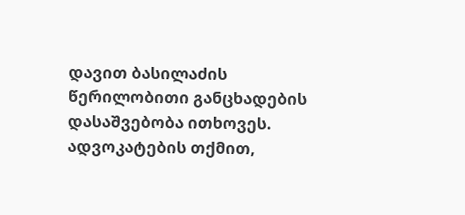დავით ბასილაძის წერილობითი განცხადების დასაშვებობა ითხოვეს. ადვოკატების თქმით,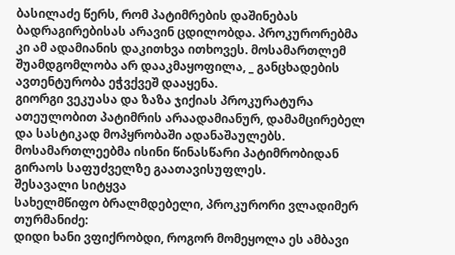ბასილაძე წერს, რომ პატიმრების დაშინებას ბადრაგირებისას არავინ ცდილობდა. პროკურორებმა კი ამ ადამიანის დაკითხვა ითხოვეს. მოსამართლემ შუამდგომლობა არ დააკმაყოფილა, _ განცხადების ავთენტურობა ეჭვქვეშ დააყენა.
გიორგი ვეკუასა და ზაზა ჯიქიას პროკურატურა ათეულობით პატიმრის არაადამიანურ, დამამცირებელ და სასტიკად მოპყრობაში ადანაშაულებს. მოსამართლეებმა ისინი წინასწარი პატიმრობიდან გირაოს საფუძველზე გაათავისუფლეს.
შესავალი სიტყვა
სახელმწიფო ბრალმდებელი, პროკურორი ვლადიმერ თურმანიძე:
დიდი ხანი ვფიქრობდი, როგორ მომეყოლა ეს ამბავი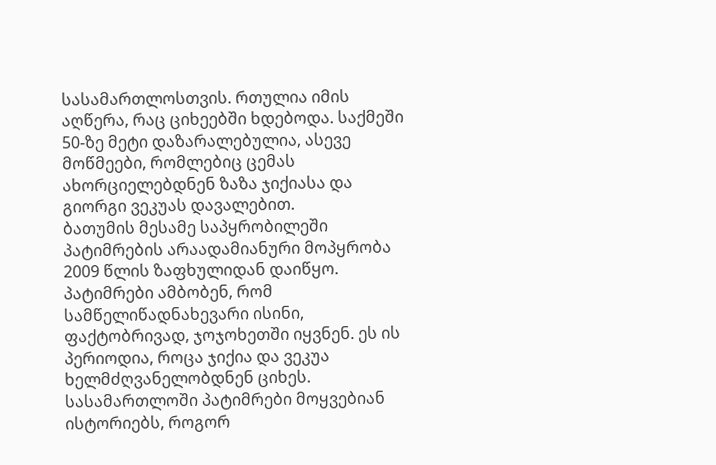სასამართლოსთვის. რთულია იმის აღწერა, რაც ციხეებში ხდებოდა. საქმეში 50-ზე მეტი დაზარალებულია, ასევე მოწმეები, რომლებიც ცემას ახორციელებდნენ ზაზა ჯიქიასა და გიორგი ვეკუას დავალებით.
ბათუმის მესამე საპყრობილეში პატიმრების არაადამიანური მოპყრობა 2009 წლის ზაფხულიდან დაიწყო. პატიმრები ამბობენ, რომ სამწელიწადნახევარი ისინი, ფაქტობრივად, ჯოჯოხეთში იყვნენ. ეს ის პერიოდია, როცა ჯიქია და ვეკუა ხელმძღვანელობდნენ ციხეს. სასამართლოში პატიმრები მოყვებიან ისტორიებს, როგორ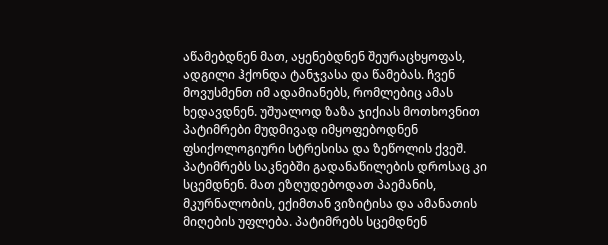აწამებდნენ მათ, აყენებდნენ შეურაცხყოფას, ადგილი ჰქონდა ტანჯვასა და წამებას. ჩვენ მოვუსმენთ იმ ადამიანებს, რომლებიც ამას ხედავდნენ. უშუალოდ ზაზა ჯიქიას მოთხოვნით პატიმრები მუდმივად იმყოფებოდნენ ფსიქოლოგიური სტრესისა და ზეწოლის ქვეშ.
პატიმრებს საკნებში გადანაწილების დროსაც კი სცემდნენ. მათ ეზღუდებოდათ პაემანის, მკურნალობის, ექიმთან ვიზიტისა და ამანათის მიღების უფლება. პატიმრებს სცემდნენ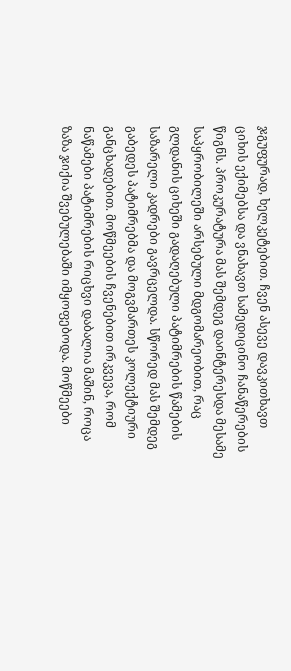ჯგუფურად, ხელკეტებით. ჩვენ ასევე დავკითხავთ ციხის ექიმებსა და ვნახავთ სამედიცინო ჩანაწერების წიგნს. პროკურატურა მას შემდეგ დაინტერესდა მესამე საპყრობილეში არსებული მდგომარეობით, რაც გლდანის ციხეში გადაღებული პატიმრების წამების საზარელი კადრები გავრცელდა. სწორედ მას შემდეგ გაბედეს პატიმრებმა და მოგვმართეს კოლექტიური განცხადებით. მოწმეების ჩვენებით ირკვევა, რომ ნაწამები პატიმრების რიცხვი დაბალია მაშინ, როცა ზაზა ჯიქია შვებულებაში იმყოფებოდა. მოწმეები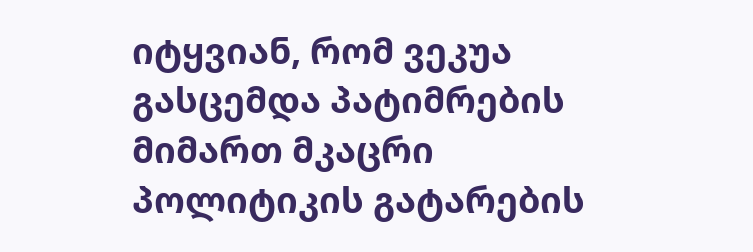იტყვიან, რომ ვეკუა გასცემდა პატიმრების მიმართ მკაცრი პოლიტიკის გატარების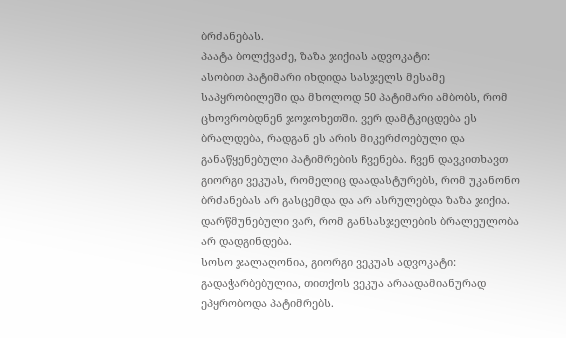ბრძანებას.
პაატა ბოლქვაძე, ზაზა ჯიქიას ადვოკატი:
ასობით პატიმარი იხდიდა სასჯელს მესამე საპყრობილეში და მხოლოდ 50 პატიმარი ამბობს, რომ ცხოვრობდნენ ჯოჯოხეთში. ვერ დამტკიცდება ეს ბრალდება, რადგან ეს არის მიკერძოებული და განაწყენებული პატიმრების ჩვენება. ჩვენ დავკითხავთ გიორგი ვეკუას, რომელიც დაადასტურებს, რომ უკანონო ბრძანებას არ გასცემდა და არ ასრულებდა ზაზა ჯიქია. დარწმუნებული ვარ, რომ განსასჯელების ბრალეულობა არ დადგინდება.
სოსო ჯალაღონია, გიორგი ვეკუას ადვოკატი:
გადაჭარბებულია, თითქოს ვეკუა არაადამიანურად ეპყრობოდა პატიმრებს.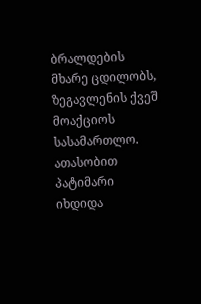ბრალდების მხარე ცდილობს, ზეგავლენის ქვეშ მოაქციოს სასამართლო. ათასობით პატიმარი იხდიდა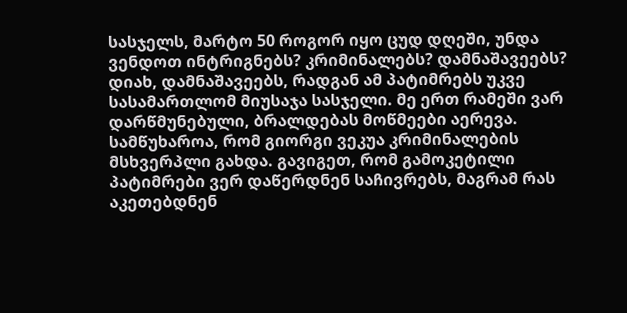სასჯელს, მარტო 50 როგორ იყო ცუდ დღეში, უნდა ვენდოთ ინტრიგნებს? კრიმინალებს? დამნაშავეებს? დიახ, დამნაშავეებს, რადგან ამ პატიმრებს უკვე სასამართლომ მიუსაჯა სასჯელი. მე ერთ რამეში ვარ დარწმუნებული, ბრალდებას მოწმეები აერევა.
სამწუხაროა, რომ გიორგი ვეკუა კრიმინალების მსხვერპლი გახდა. გავიგეთ, რომ გამოკეტილი პატიმრები ვერ დაწერდნენ საჩივრებს, მაგრამ რას აკეთებდნენ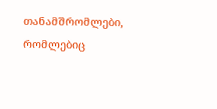თანამშრომლები, რომლებიც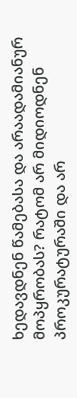ხედავდნენ წამებასა და არაადამიანურ მოპყრობას? რატომ არ მიდიოდნენ პროკურატურაში და არ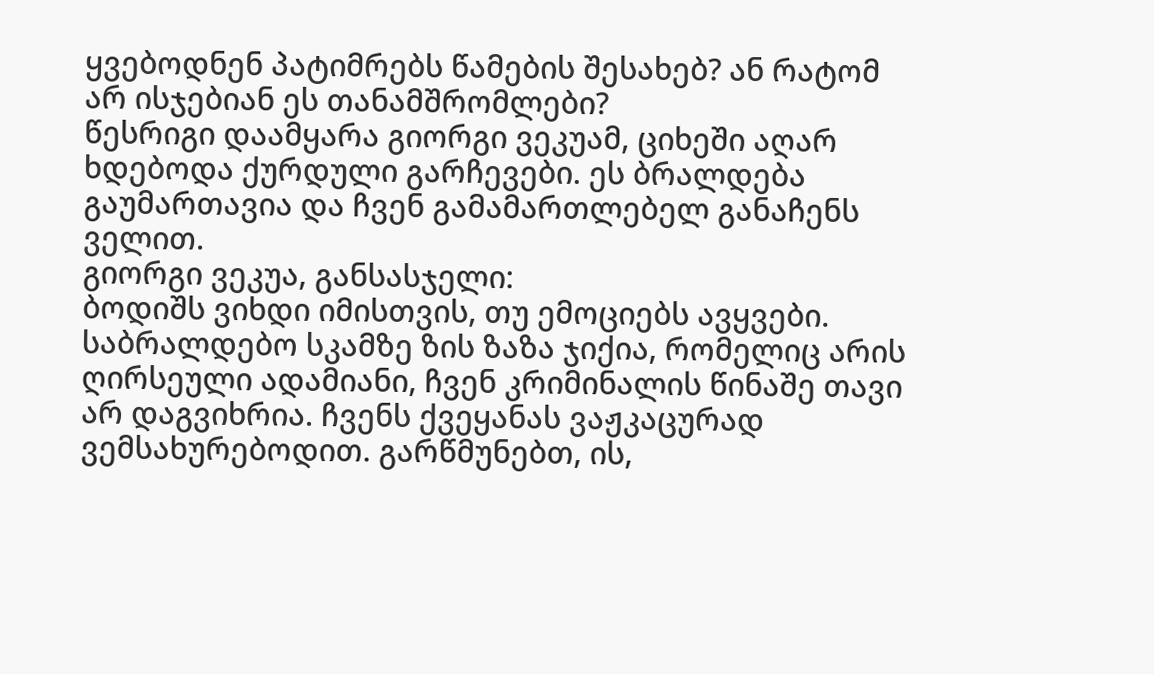ყვებოდნენ პატიმრებს წამების შესახებ? ან რატომ არ ისჯებიან ეს თანამშრომლები?
წესრიგი დაამყარა გიორგი ვეკუამ, ციხეში აღარ ხდებოდა ქურდული გარჩევები. ეს ბრალდება გაუმართავია და ჩვენ გამამართლებელ განაჩენს ველით.
გიორგი ვეკუა, განსასჯელი:
ბოდიშს ვიხდი იმისთვის, თუ ემოციებს ავყვები. საბრალდებო სკამზე ზის ზაზა ჯიქია, რომელიც არის ღირსეული ადამიანი, ჩვენ კრიმინალის წინაშე თავი არ დაგვიხრია. ჩვენს ქვეყანას ვაჟკაცურად ვემსახურებოდით. გარწმუნებთ, ის,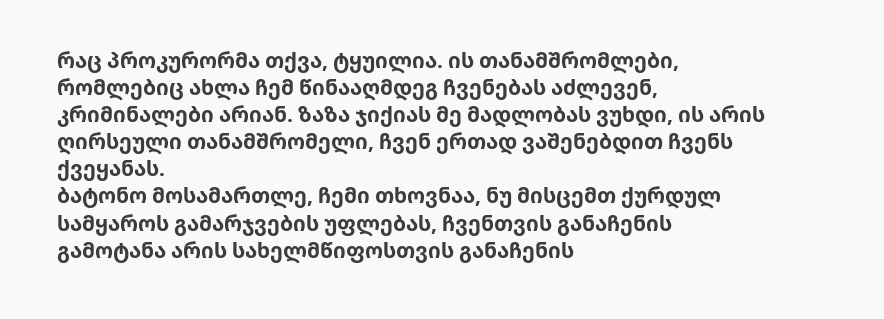რაც პროკურორმა თქვა, ტყუილია. ის თანამშრომლები, რომლებიც ახლა ჩემ წინააღმდეგ ჩვენებას აძლევენ, კრიმინალები არიან. ზაზა ჯიქიას მე მადლობას ვუხდი, ის არის ღირსეული თანამშრომელი, ჩვენ ერთად ვაშენებდით ჩვენს ქვეყანას.
ბატონო მოსამართლე, ჩემი თხოვნაა, ნუ მისცემთ ქურდულ სამყაროს გამარჯვების უფლებას, ჩვენთვის განაჩენის გამოტანა არის სახელმწიფოსთვის განაჩენის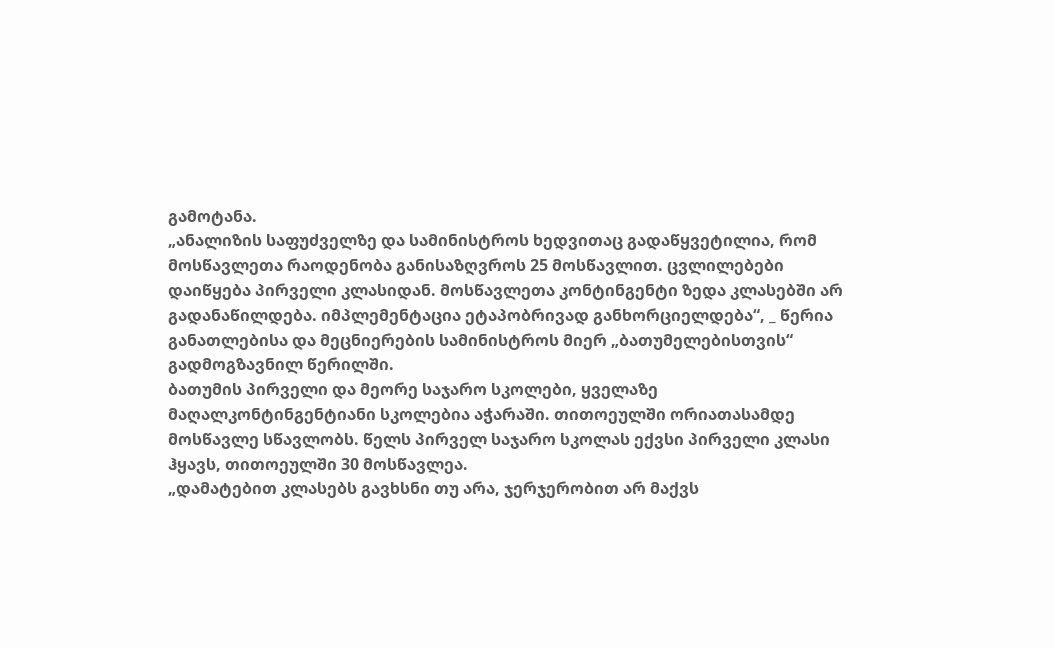გამოტანა.
„ანალიზის საფუძველზე და სამინისტროს ხედვითაც გადაწყვეტილია, რომ მოსწავლეთა რაოდენობა განისაზღვროს 25 მოსწავლით. ცვლილებები დაიწყება პირველი კლასიდან. მოსწავლეთა კონტინგენტი ზედა კლასებში არ გადანაწილდება. იმპლემენტაცია ეტაპობრივად განხორციელდება“, _ წერია განათლებისა და მეცნიერების სამინისტროს მიერ „ბათუმელებისთვის“ გადმოგზავნილ წერილში.
ბათუმის პირველი და მეორე საჯარო სკოლები, ყველაზე მაღალკონტინგენტიანი სკოლებია აჭარაში. თითოეულში ორიათასამდე მოსწავლე სწავლობს. წელს პირველ საჯარო სკოლას ექვსი პირველი კლასი ჰყავს, თითოეულში 30 მოსწავლეა.
„დამატებით კლასებს გავხსნი თუ არა, ჯერჯერობით არ მაქვს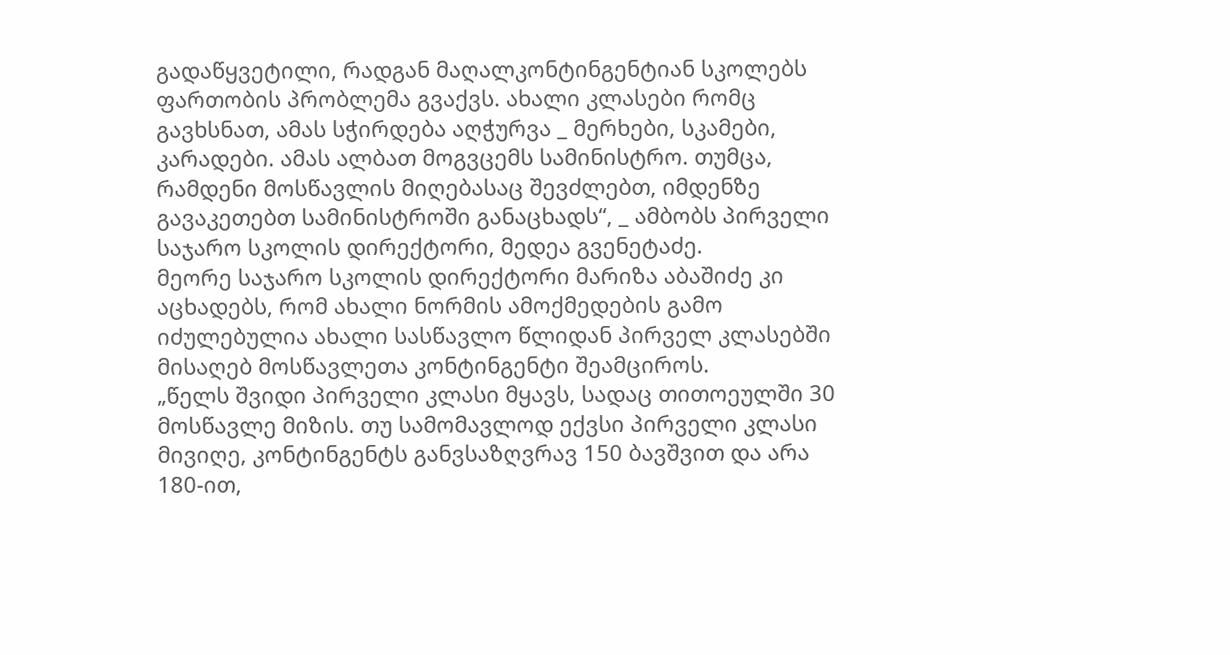გადაწყვეტილი, რადგან მაღალკონტინგენტიან სკოლებს ფართობის პრობლემა გვაქვს. ახალი კლასები რომც გავხსნათ, ამას სჭირდება აღჭურვა _ მერხები, სკამები, კარადები. ამას ალბათ მოგვცემს სამინისტრო. თუმცა, რამდენი მოსწავლის მიღებასაც შევძლებთ, იმდენზე გავაკეთებთ სამინისტროში განაცხადს“, _ ამბობს პირველი საჯარო სკოლის დირექტორი, მედეა გვენეტაძე.
მეორე საჯარო სკოლის დირექტორი მარიზა აბაშიძე კი აცხადებს, რომ ახალი ნორმის ამოქმედების გამო იძულებულია ახალი სასწავლო წლიდან პირველ კლასებში მისაღებ მოსწავლეთა კონტინგენტი შეამციროს.
„წელს შვიდი პირველი კლასი მყავს, სადაც თითოეულში 30 მოსწავლე მიზის. თუ სამომავლოდ ექვსი პირველი კლასი მივიღე, კონტინგენტს განვსაზღვრავ 150 ბავშვით და არა 180-ით,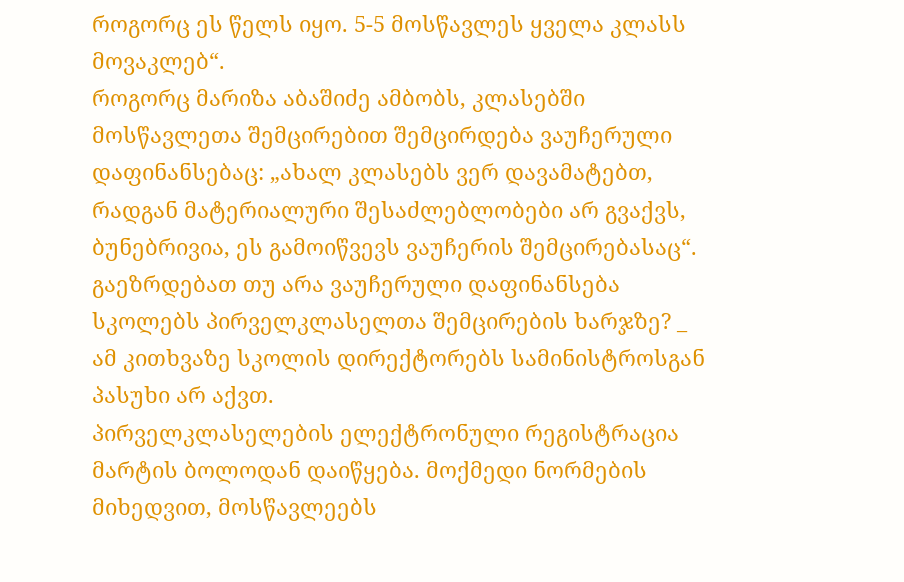როგორც ეს წელს იყო. 5-5 მოსწავლეს ყველა კლასს მოვაკლებ“.
როგორც მარიზა აბაშიძე ამბობს, კლასებში მოსწავლეთა შემცირებით შემცირდება ვაუჩერული დაფინანსებაც: „ახალ კლასებს ვერ დავამატებთ, რადგან მატერიალური შესაძლებლობები არ გვაქვს, ბუნებრივია, ეს გამოიწვევს ვაუჩერის შემცირებასაც“.
გაეზრდებათ თუ არა ვაუჩერული დაფინანსება სკოლებს პირველკლასელთა შემცირების ხარჯზე? _ ამ კითხვაზე სკოლის დირექტორებს სამინისტროსგან პასუხი არ აქვთ.
პირველკლასელების ელექტრონული რეგისტრაცია მარტის ბოლოდან დაიწყება. მოქმედი ნორმების მიხედვით, მოსწავლეებს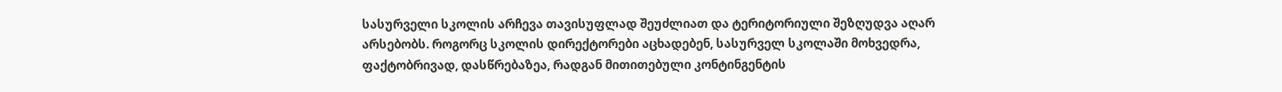სასურველი სკოლის არჩევა თავისუფლად შეუძლიათ და ტერიტორიული შეზღუდვა აღარ არსებობს. როგორც სკოლის დირექტორები აცხადებენ, სასურველ სკოლაში მოხვედრა, ფაქტობრივად, დასწრებაზეა, რადგან მითითებული კონტინგენტის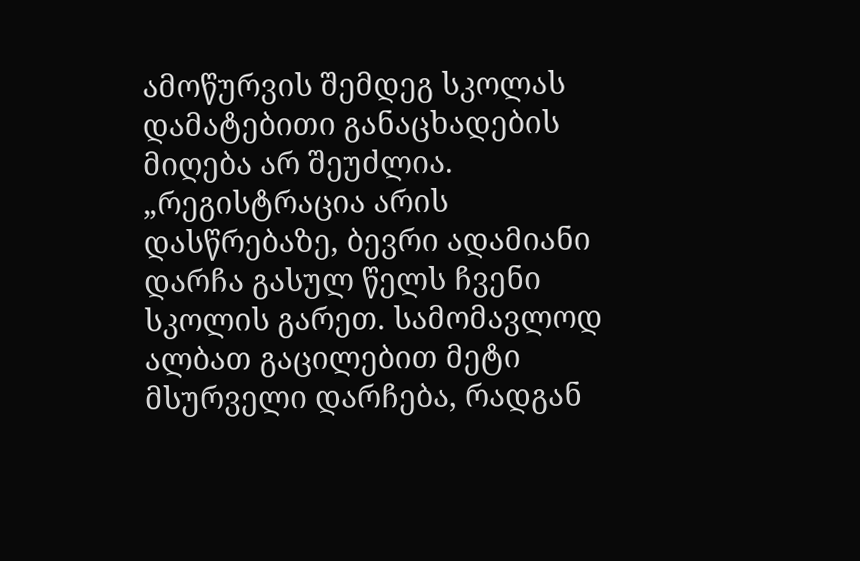ამოწურვის შემდეგ სკოლას დამატებითი განაცხადების მიღება არ შეუძლია.
„რეგისტრაცია არის დასწრებაზე, ბევრი ადამიანი დარჩა გასულ წელს ჩვენი სკოლის გარეთ. სამომავლოდ ალბათ გაცილებით მეტი მსურველი დარჩება, რადგან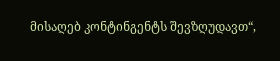მისაღებ კონტინგენტს შევზღუდავთ“,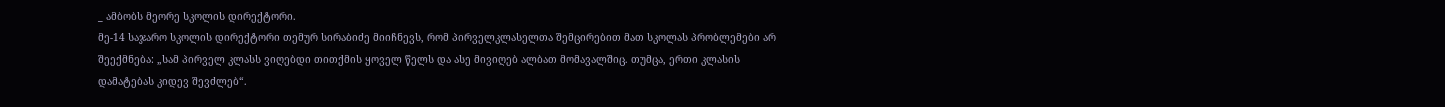_ ამბობს მეორე სკოლის დირექტორი.
მე-14 საჯარო სკოლის დირექტორი თემურ სირაბიძე მიიჩნევს, რომ პირველკლასელთა შემცირებით მათ სკოლას პრობლემები არ შეექმნება: „სამ პირველ კლასს ვიღებდი თითქმის ყოველ წელს და ასე მივიღებ ალბათ მომავალშიც. თუმცა, ერთი კლასის დამატებას კიდევ შევძლებ“.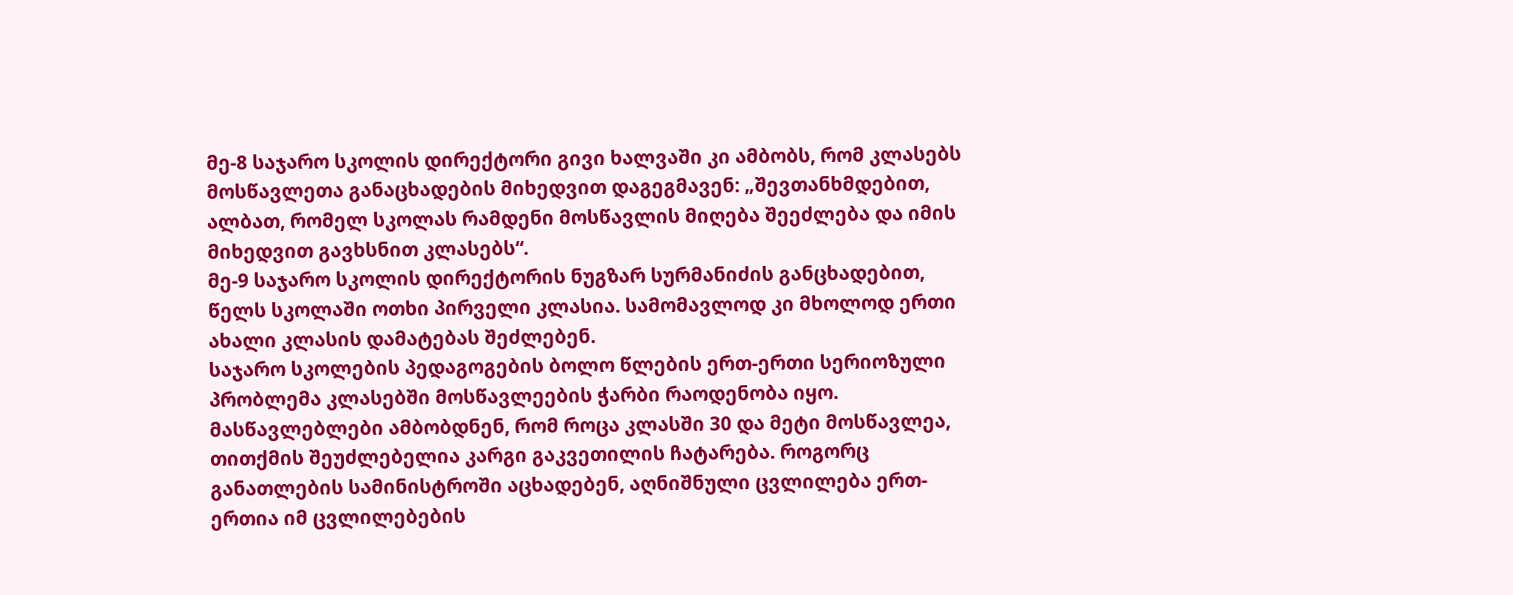მე-8 საჯარო სკოლის დირექტორი გივი ხალვაში კი ამბობს, რომ კლასებს მოსწავლეთა განაცხადების მიხედვით დაგეგმავენ: „შევთანხმდებით, ალბათ, რომელ სკოლას რამდენი მოსწავლის მიღება შეეძლება და იმის მიხედვით გავხსნით კლასებს“.
მე-9 საჯარო სკოლის დირექტორის ნუგზარ სურმანიძის განცხადებით, წელს სკოლაში ოთხი პირველი კლასია. სამომავლოდ კი მხოლოდ ერთი ახალი კლასის დამატებას შეძლებენ.
საჯარო სკოლების პედაგოგების ბოლო წლების ერთ-ერთი სერიოზული პრობლემა კლასებში მოსწავლეების ჭარბი რაოდენობა იყო. მასწავლებლები ამბობდნენ, რომ როცა კლასში 30 და მეტი მოსწავლეა, თითქმის შეუძლებელია კარგი გაკვეთილის ჩატარება. როგორც განათლების სამინისტროში აცხადებენ, აღნიშნული ცვლილება ერთ-ერთია იმ ცვლილებების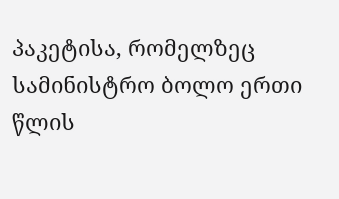პაკეტისა, რომელზეც სამინისტრო ბოლო ერთი წლის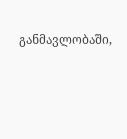განმავლობაში,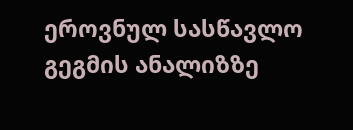ეროვნულ სასწავლო გეგმის ანალიზზე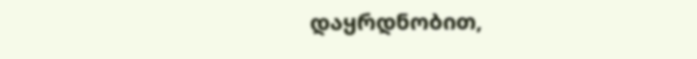დაყრდნობით,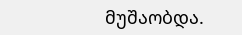მუშაობდა.